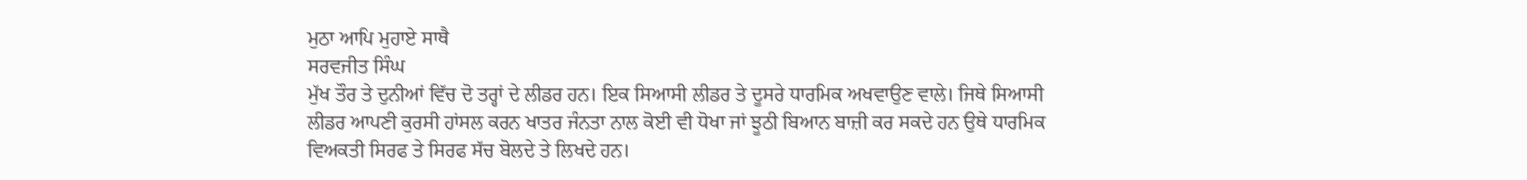ਮੁਠਾ ਆਪਿ ਮੁਹਾਏ ਸਾਥੈ
ਸਰਵਜੀਤ ਸਿੰਘ
ਮੁੱਖ ਤੌਰ ਤੇ ਦੁਨੀਆਂ ਵਿੱਚ ਦੋ ਤਰ੍ਹਾਂ ਦੇ ਲੀਡਰ ਹਨ। ਇਕ ਸਿਆਸੀ ਲੀਡਰ ਤੇ ਦੂਸਰੇ ਧਾਰਮਿਕ ਅਖਵਾਉਣ ਵਾਲੇ। ਜਿਥੇ ਸਿਆਸੀ ਲੀਡਰ ਆਪਣੀ ਕੁਰਸੀ ਹਾਂਸਲ ਕਰਨ ਖਾਤਰ ਜੰਨਤਾ ਨਾਲ ਕੋਈ ਵੀ ਧੋਖਾ ਜਾਂ ਝੂਠੀ ਬਿਆਨ ਬਾਜ਼ੀ ਕਰ ਸਕਦੇ ਹਨ ਉਥੇ ਧਾਰਮਿਕ ਵਿਅਕਤੀ ਸਿਰਫ ਤੇ ਸਿਰਫ ਸੱਚ ਬੋਲਦੇ ਤੇ ਲਿਖਦੇ ਹਨ।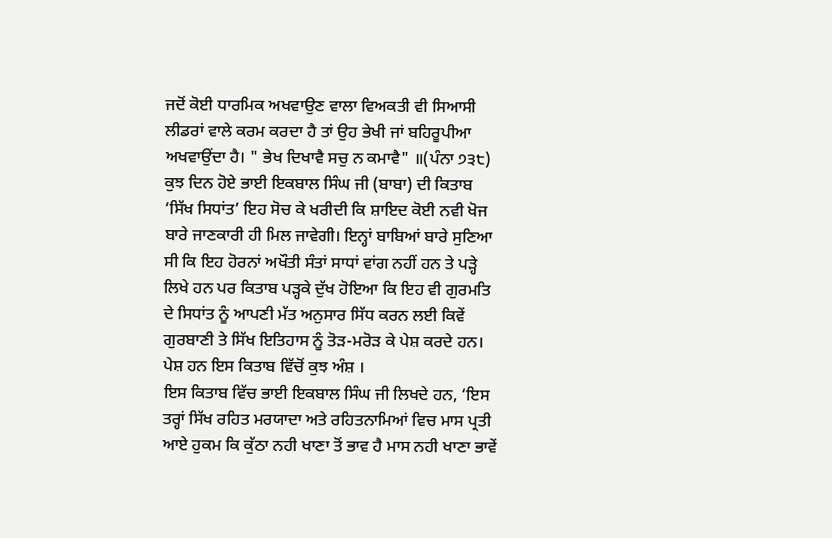ਜਦੋਂ ਕੋਈ ਧਾਰਮਿਕ ਅਖਵਾਉਣ ਵਾਲਾ ਵਿਅਕਤੀ ਵੀ ਸਿਆਸੀ ਲੀਡਰਾਂ ਵਾਲੇ ਕਰਮ ਕਰਦਾ ਹੈ ਤਾਂ ਉਹ ਭੇਖੀ ਜਾਂ ਬਹਿਰੂਪੀਆ ਅਖਵਾਉਂਦਾ ਹੈ। " ਭੇਖ ਦਿਖਾਵੈ ਸਚੁ ਨ ਕਮਾਵੈ" ॥(ਪੰਨਾ ੭੩੮) ਕੁਝ ਦਿਨ ਹੋਏ ਭਾਈ ਇਕਬਾਲ ਸਿੰਘ ਜੀ (ਬਾਬਾ) ਦੀ ਕਿਤਾਬ ‘ਸਿੱਖ ਸਿਧਾਂਤ’ ਇਹ ਸੋਚ ਕੇ ਖਰੀਦੀ ਕਿ ਸ਼ਾਇਦ ਕੋਈ ਨਵੀ ਖੋਜ ਬਾਰੇ ਜਾਣਕਾਰੀ ਹੀ ਮਿਲ ਜਾਵੇਗੀ। ਇਨ੍ਹਾਂ ਬਾਬਿਆਂ ਬਾਰੇ ਸੁਣਿਆ ਸੀ ਕਿ ਇਹ ਹੋਰਨਾਂ ਅਖੌਤੀ ਸੰਤਾਂ ਸਾਧਾਂ ਵਾਂਗ ਨਹੀਂ ਹਨ ਤੇ ਪੜ੍ਹੇ ਲਿਖੇ ਹਨ ਪਰ ਕਿਤਾਬ ਪੜ੍ਹਕੇ ਦੁੱਖ ਹੋਇਆ ਕਿ ਇਹ ਵੀ ਗੁਰਮਤਿ ਦੇ ਸਿਧਾਂਤ ਨੂੰ ਆਪਣੀ ਮੱਤ ਅਨੁਸਾਰ ਸਿੱਧ ਕਰਨ ਲਈ ਕਿਵੇਂ ਗੁਰਬਾਣੀ ਤੇ ਸਿੱਖ ਇਤਿਹਾਸ ਨੂੰ ਤੋੜ-ਮਰੋੜ ਕੇ ਪੇਸ਼ ਕਰਦੇ ਹਨ। ਪੇਸ਼ ਹਨ ਇਸ ਕਿਤਾਬ ਵਿੱਚੋਂ ਕੁਝ ਅੰਸ਼ ।
ਇਸ ਕਿਤਾਬ ਵਿੱਚ ਭਾਈ ਇਕਬਾਲ ਸਿੰਘ ਜੀ ਲਿਖਦੇ ਹਨ, ‘ਇਸ ਤਰ੍ਹਾਂ ਸਿੱਖ ਰਹਿਤ ਮਰਯਾਦਾ ਅਤੇ ਰਹਿਤਨਾਮਿਆਂ ਵਿਚ ਮਾਸ ਪ੍ਰਤੀ ਆਏ ਹੁਕਮ ਕਿ ਕੁੱਠਾ ਨਹੀ ਖਾਣਾ ਤੋਂ ਭਾਵ ਹੈ ਮਾਸ ਨਹੀ ਖਾਣਾ ਭਾਵੇਂ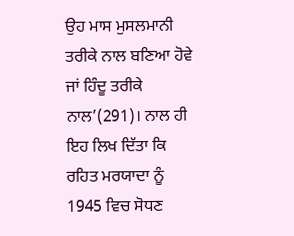ਉਹ ਮਾਸ ਮੁਸਲਮਾਨੀ ਤਰੀਕੇ ਨਾਲ ਬਣਿਆ ਹੋਵੇ ਜਾਂ ਹਿੰਦੂ ਤਰੀਕੇ ਨਾਲ’(291)। ਨਾਲ ਹੀ ਇਹ ਲਿਖ ਦਿੱਤਾ ਕਿ ਰਹਿਤ ਮਰਯਾਦਾ ਨੂੰ 1945 ਵਿਚ ਸੋਧਣ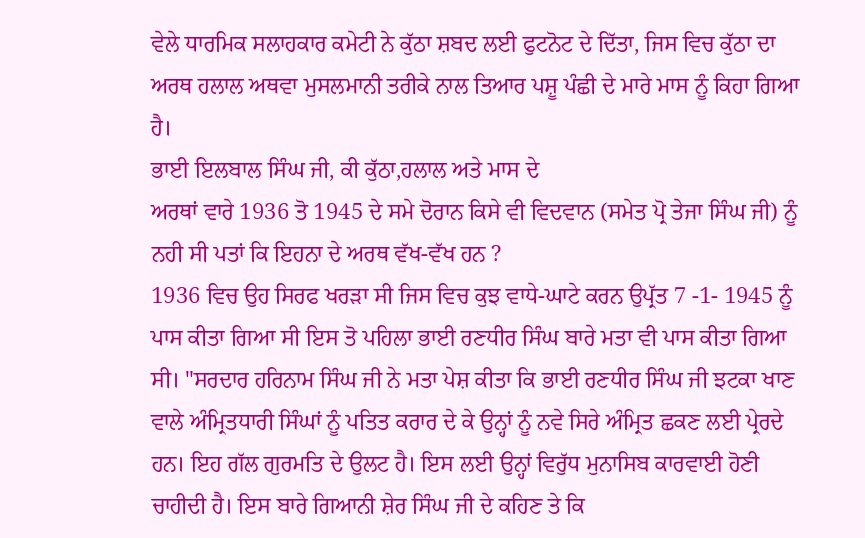ਵੇਲੇ ਧਾਰਮਿਕ ਸਲਾਹਕਾਰ ਕਮੇਟੀ ਨੇ ਕੁੱਠਾ ਸ਼ਬਦ ਲਈ ਫੁਟਨੋਟ ਦੇ ਦਿੱਤਾ, ਜਿਸ ਵਿਚ ਕੁੱਠਾ ਦਾ ਅਰਥ ਹਲਾਲ ਅਥਵਾ ਮੁਸਲਮਾਨੀ ਤਰੀਕੇ ਨਾਲ ਤਿਆਰ ਪਸ਼ੂ ਪੰਛੀ ਦੇ ਮਾਰੇ ਮਾਸ ਨੂੰ ਕਿਹਾ ਗਿਆ ਹੈ।
ਭਾਈ ਇਲਬਾਲ ਸਿੰਘ ਜੀ, ਕੀ ਕੁੱਠਾ,ਹਲਾਲ ਅਤੇ ਮਾਸ ਦੇ
ਅਰਥਾਂ ਵਾਰੇ 1936 ਤੋ 1945 ਦੇ ਸਮੇ ਦੋਰਾਨ ਕਿਸੇ ਵੀ ਵਿਦਵਾਨ (ਸਮੇਤ ਪ੍ਰੋ ਤੇਜਾ ਸਿੰਘ ਜੀ) ਨੂੰ ਨਹੀ ਸੀ ਪਤਾਂ ਕਿ ਇਹਨਾ ਦੇ ਅਰਥ ਵੱਖ-ਵੱਖ ਹਨ ?
1936 ਵਿਚ ਉਹ ਸਿਰਫ ਖਰੜਾ ਸੀ ਜਿਸ ਵਿਚ ਕੁਝ ਵਾਧੇ-ਘਾਟੇ ਕਰਨ ਉਪ੍ਰੱਤ 7 -1- 1945 ਨੂੰ ਪਾਸ ਕੀਤਾ ਗਿਆ ਸੀ ਇਸ ਤੋ ਪਹਿਲਾ ਭਾਈ ਰਣਧੀਰ ਸਿੰਘ ਬਾਰੇ ਮਤਾ ਵੀ ਪਾਸ ਕੀਤਾ ਗਿਆ ਸੀ। "ਸਰਦਾਰ ਹਰਿਨਾਮ ਸਿੰਘ ਜੀ ਨੇ ਮਤਾ ਪੇਸ਼ ਕੀਤਾ ਕਿ ਭਾਈ ਰਣਧੀਰ ਸਿੰਘ ਜੀ ਝਟਕਾ ਖਾਣ ਵਾਲੇ ਅੰਮ੍ਰਿਤਧਾਰੀ ਸਿੰਘਾਂ ਨੂੰ ਪਤਿਤ ਕਰਾਰ ਦੇ ਕੇ ਉਨ੍ਹਾਂ ਨੂੰ ਨਵੇ ਸਿਰੇ ਅੰਮ੍ਰਿਤ ਛਕਣ ਲਈ ਪ੍ਰੇਰਦੇ ਹਨ। ਇਹ ਗੱਲ ਗੁਰਮਤਿ ਦੇ ਉਲਟ ਹੈ। ਇਸ ਲਈ ਉਨ੍ਹਾਂ ਵਿਰੁੱਧ ਮੁਨਾਸਿਬ ਕਾਰਵਾਈ ਹੋਣੀ ਚਾਹੀਦੀ ਹੈ। ਇਸ ਬਾਰੇ ਗਿਆਨੀ ਸ਼ੇਰ ਸਿੰਘ ਜੀ ਦੇ ਕਹਿਣ ਤੇ ਕਿ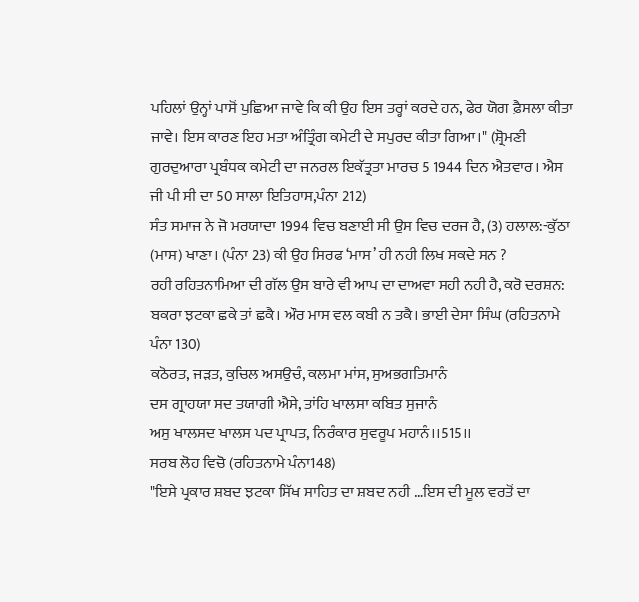ਪਹਿਲਾਂ ਉਨ੍ਹਾਂ ਪਾਸੋਂ ਪੁਛਿਆ ਜਾਵੇ ਕਿ ਕੀ ਉਹ ਇਸ ਤਰ੍ਹਾਂ ਕਰਦੇ ਹਨ, ਫੇਰ ਯੋਗ ਫ਼ੈਸਲਾ ਕੀਤਾ ਜਾਵੇ। ਇਸ ਕਾਰਣ ਇਹ ਮਤਾ ਅੰਤ੍ਰਿੰਗ ਕਮੇਟੀ ਦੇ ਸਪੁਰਦ ਕੀਤਾ ਗਿਆ।" (ਸ਼੍ਰੋਮਣੀ ਗੁਰਦੁਆਰਾ ਪ੍ਰਬੰਧਕ ਕਮੇਟੀ ਦਾ ਜਨਰਲ ਇਕੱਤ੍ਰਤਾ ਮਾਰਚ 5 1944 ਦਿਨ ਐਤਵਾਰ। ਐਸ ਜੀ ਪੀ ਸੀ ਦਾ 50 ਸਾਲਾ ਇਤਿਹਾਸ,ਪੰਨਾ 212)
ਸੰਤ ਸਮਾਜ ਨੇ ਜੋ ਮਰਯਾਦਾ 1994 ਵਿਚ ਬਣਾਈ ਸੀ ਉਸ ਵਿਚ ਦਰਜ ਹੈ, (3) ਹਲਾਲ:-ਕੁੱਠਾ (ਮਾਸ) ਖਾਣਾ। (ਪੰਨਾ 23) ਕੀ ਉਹ ਸਿਰਫ ‘ਮਾਸ’ ਹੀ ਨਹੀ ਲਿਖ ਸਕਦੇ ਸਨ ?
ਰਹੀ ਰਹਿਤਨਾਮਿਆ ਦੀ ਗੱਲ ਉਸ ਬਾਰੇ ਵੀ ਆਪ ਦਾ ਦਾਅਵਾ ਸਹੀ ਨਹੀ ਹੈ, ਕਰੋ ਦਰਸ਼ਨ:
ਬਕਰਾ ਝਟਕਾ ਛਕੇ ਤਾਂ ਛਕੈ। ਔਰ ਮਾਸ ਵਲ ਕਬੀ ਨ ਤਕੈ। ਭਾਈ ਦੇਸਾ ਸਿੰਘ (ਰਹਿਤਨਾਮੇ ਪੰਨਾ 130)
ਕਠੋਰਤ, ਜੜਤ, ਕੁਚਿਲ ਅਸਉਚੰ, ਕਲਮਾ ਮਾਂਸ, ਸੁਅਭਗਤਿਮਾਨੰ
ਦਸ ਗ੍ਰਾਹਯਾ ਸਦ ਤਯਾਗੀ ਐਸੇ, ਤਾਂਹਿ ਖਾਲਸਾ ਕਬਿਤ ਸੁਜਾਨੰ
ਅਸੁ ਖਾਲਸਦ ਖਾਲਸ ਪਦ ਪ੍ਰਾਪਤ, ਨਿਰੰਕਾਰ ਸੁਵਰੂਪ ਮਹਾਨੰ।।515।।
ਸਰਬ ਲੋਹ ਵਿਚੋ (ਰਹਿਤਨਾਮੇ ਪੰਨਾ148)
"ਇਸੇ ਪ੍ਰਕਾਰ ਸ਼ਬਦ ਝਟਕਾ ਸਿੱਖ ਸਾਹਿਤ ਦਾ ਸ਼ਬਦ ਨਹੀ …ਇਸ ਦੀ ਮੂਲ ਵਰਤੋਂ ਦਾ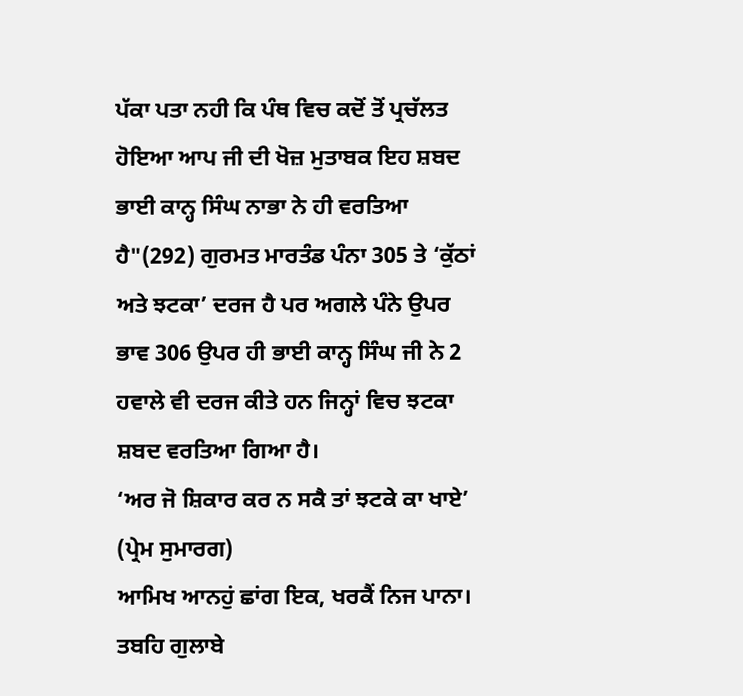ਪੱਕਾ ਪਤਾ ਨਹੀ ਕਿ ਪੰਥ ਵਿਚ ਕਦੋਂ ਤੋਂ ਪ੍ਰਚੱਲਤ ਹੋਇਆ ਆਪ ਜੀ ਦੀ ਖੋਜ਼ ਮੁਤਾਬਕ ਇਹ ਸ਼ਬਦ ਭਾਈ ਕਾਨ੍ਹ ਸਿੰਘ ਨਾਭਾ ਨੇ ਹੀ ਵਰਤਿਆ ਹੈ"(292) ਗੁਰਮਤ ਮਾਰਤੰਡ ਪੰਨਾ 305 ਤੇ ‘ਕੁੱਠਾਂ ਅਤੇ ਝਟਕਾ’ ਦਰਜ ਹੈ ਪਰ ਅਗਲੇ ਪੰਨੇ ਉਪਰ ਭਾਵ 306 ਉਪਰ ਹੀ ਭਾਈ ਕਾਨ੍ਹ ਸਿੰਘ ਜੀ ਨੇ 2 ਹਵਾਲੇ ਵੀ ਦਰਜ ਕੀਤੇ ਹਨ ਜਿਨ੍ਹਾਂ ਵਿਚ ਝਟਕਾ ਸ਼ਬਦ ਵਰਤਿਆ ਗਿਆ ਹੈ।
‘ਅਰ ਜੋ ਸ਼ਿਕਾਰ ਕਰ ਨ ਸਕੈ ਤਾਂ ਝਟਕੇ ਕਾ ਖਾਏ’ (ਪ੍ਰੇਮ ਸੁਮਾਰਗ)
ਆਮਿਖ ਆਨਹੁਂ ਛਾਂਗ ਇਕ, ਖਰਕੈਂ ਨਿਜ ਪਾਨਾ। ਤਬਹਿ ਗੁਲਾਬੇ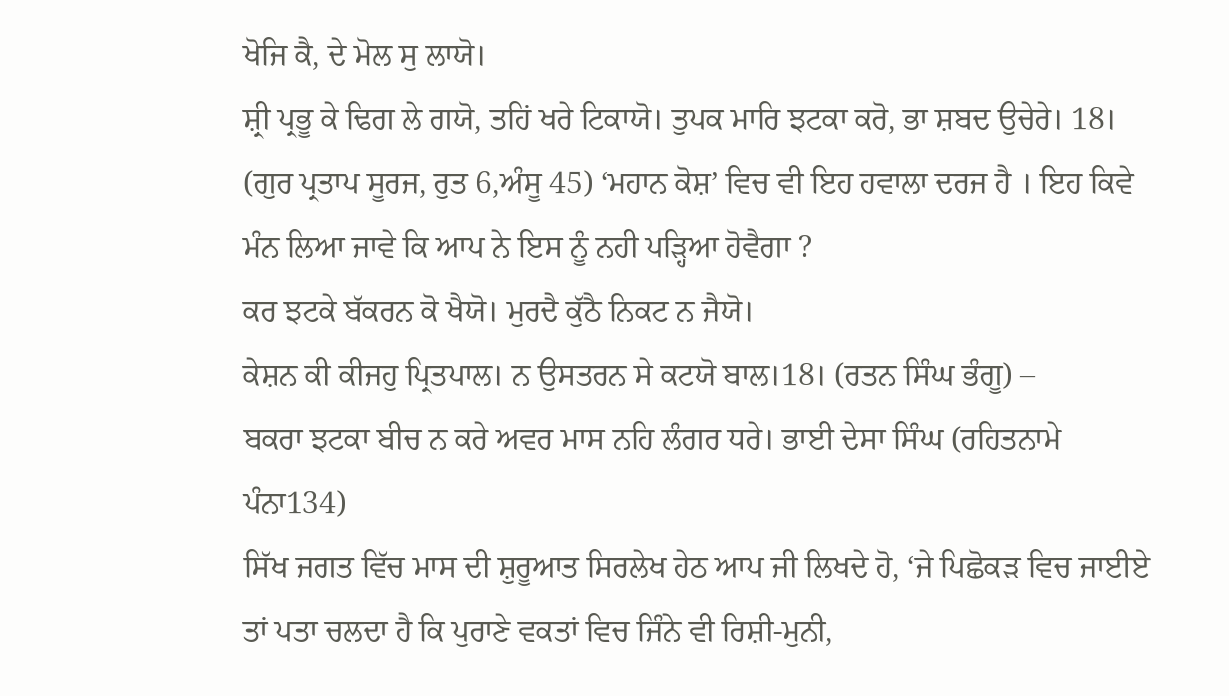ਖੋਜਿ ਕੈ, ਦੇ ਮੋਲ ਸੁ ਲਾਯੋ।
ਸ਼੍ਰੀ ਪ੍ਰਭੂ ਕੇ ਢਿਗ ਲੇ ਗਯੋ, ਤਹਿਂ ਖਰੇ ਟਿਕਾਯੋ। ਤੁਪਕ ਮਾਰਿ ਝਟਕਾ ਕਰੋ, ਭਾ ਸ਼ਬਦ ਉਚੇਰੇ। 18। (ਗੁਰ ਪ੍ਰਤਾਪ ਸੂਰਜ, ਰੁਤ 6,ਅੰਸੂ 45) ‘ਮਹਾਨ ਕੋਸ਼’ ਵਿਚ ਵੀ ਇਹ ਹਵਾਲਾ ਦਰਜ ਹੈ । ਇਹ ਕਿਵੇ ਮੰਨ ਲਿਆ ਜਾਵੇ ਕਿ ਆਪ ਨੇ ਇਸ ਨੂੰ ਨਹੀ ਪੜ੍ਹਿਆ ਹੋਵੈਗਾ ?
ਕਰ ਝਟਕੇ ਬੱਕਰਨ ਕੋ ਖੈਯੋ। ਮੁਰਦੈ ਕੁੱਠੈ ਨਿਕਟ ਨ ਜੈਯੋ।
ਕੇਸ਼ਨ ਕੀ ਕੀਜਹੁ ਪ੍ਰਿਤਪਾਲ। ਨ ਉਸਤਰਨ ਸੇ ਕਟਯੋ ਬਾਲ।18। (ਰਤਨ ਸਿੰਘ ਭੰਗੂ) –
ਬਕਰਾ ਝਟਕਾ ਬੀਚ ਨ ਕਰੇ ਅਵਰ ਮਾਸ ਨਹਿ ਲੰਗਰ ਧਰੇ। ਭਾਈ ਦੇਸਾ ਸਿੰਘ (ਰਹਿਤਨਾਮੇ ਪੰਨਾ134)
ਸਿੱਖ ਜਗਤ ਵਿੱਚ ਮਾਸ ਦੀ ਸ਼ੁਰੂਆਤ ਸਿਰਲੇਖ ਹੇਠ ਆਪ ਜੀ ਲਿਖਦੇ ਹੋ, ‘ਜੇ ਪਿਛੋਕੜ ਵਿਚ ਜਾਈਏ ਤਾਂ ਪਤਾ ਚਲਦਾ ਹੈ ਕਿ ਪੁਰਾਣੇ ਵਕਤਾਂ ਵਿਚ ਜਿੰਨੇ ਵੀ ਰਿਸ਼ੀ-ਮੁਨੀ,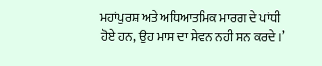ਮਹਾਂਪੁਰਸ਼ ਅਤੇ ਅਧਿਆਤਮਿਕ ਮਾਰਗ ਦੇ ਪਾਂਧੀ ਹੋਏ ਹਨ, ਉਹ ਮਾਸ ਦਾ ਸੇਵਨ ਨਹੀ ਸਨ ਕਰਦੇ।’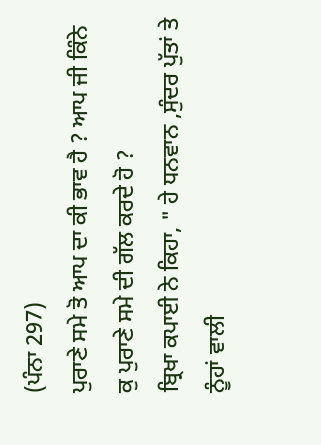(ਪੰਨਾ 297)
ਪੁਰਾਣੇ ਸਮੇ ਤੋ ਆਪ ਦਾ ਕੀ ਭਾਵ ਹੈ ? ਆਪ ਜੀ ਕਿੰਨੇ ਕੁ ਪੁਰਾਣੇ ਸਮੇ ਦੀ ਗੱਲ ਕਰਦੇ ਹੋ ?
ਬ੍ਰਿਖਾ ਕਪਾਈ ਨੇ ਕਿਹਾ, " ਹੇ ਧਨਵਾਨ ,ਸੁੰਦਰ ਪੁੱਤਾਂ ਤੇ ਨੂੰਹਾਂ ਵਾਲੀ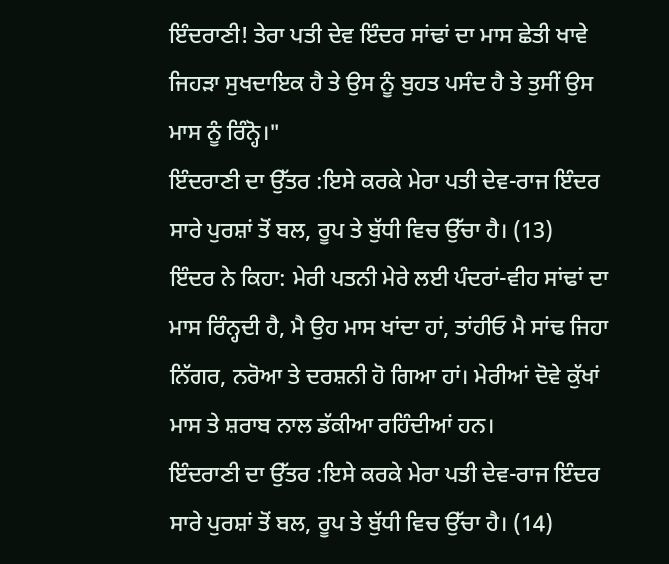ਇੰਦਰਾਣੀ! ਤੇਰਾ ਪਤੀ ਦੇਵ ਇੰਦਰ ਸਾਂਢਾਂ ਦਾ ਮਾਸ ਛੇਤੀ ਖਾਵੇ ਜਿਹੜਾ ਸੁਖਦਾਇਕ ਹੈ ਤੇ ਉਸ ਨੂੰ ਬੁਹਤ ਪਸੰਦ ਹੈ ਤੇ ਤੁਸੀਂ ਉਸ ਮਾਸ ਨੂੰ ਰਿੰਨ੍ਹੋ।"
ਇੰਦਰਾਣੀ ਦਾ ਉੱਤਰ :ਇਸੇ ਕਰਕੇ ਮੇਰਾ ਪਤੀ ਦੇਵ-ਰਾਜ ਇੰਦਰ ਸਾਰੇ ਪੁਰਸ਼ਾਂ ਤੋਂ ਬਲ, ਰੂਪ ਤੇ ਬੁੱਧੀ ਵਿਚ ਉੱਚਾ ਹੈ। (13)
ਇੰਦਰ ਨੇ ਕਿਹਾ: ਮੇਰੀ ਪਤਨੀ ਮੇਰੇ ਲਈ ਪੰਦਰਾਂ-ਵੀਹ ਸਾਂਢਾਂ ਦਾ ਮਾਸ ਰਿੰਨ੍ਹਦੀ ਹੈ, ਮੈ ਉਹ ਮਾਸ ਖਾਂਦਾ ਹਾਂ, ਤਾਂਹੀਓ ਮੈ ਸਾਂਢ ਜਿਹਾ ਨਿੱਗਰ, ਨਰੋਆ ਤੇ ਦਰਸ਼ਨੀ ਹੋ ਗਿਆ ਹਾਂ। ਮੇਰੀਆਂ ਦੋਵੇ ਕੁੱਖਾਂ ਮਾਸ ਤੇ ਸ਼ਰਾਬ ਨਾਲ ਡੱਕੀਆ ਰਹਿੰਦੀਆਂ ਹਨ।
ਇੰਦਰਾਣੀ ਦਾ ਉੱਤਰ :ਇਸੇ ਕਰਕੇ ਮੇਰਾ ਪਤੀ ਦੇਵ-ਰਾਜ ਇੰਦਰ ਸਾਰੇ ਪੁਰਸ਼ਾਂ ਤੋਂ ਬਲ, ਰੂਪ ਤੇ ਬੁੱਧੀ ਵਿਚ ਉੱਚਾ ਹੈ। (14)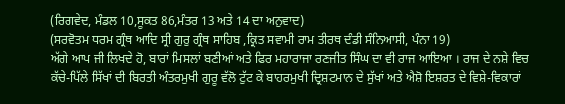(ਰਿਗਵੇਦ, ਮੰਡਲ 10,ਸੂਕਤ 86,ਮੰਤਰ 13 ਅਤੇ 14 ਦਾ ਅਨੁਵਾਦ)
(ਸਰਵੋਤਮ ਧਰਮ ਗ੍ਰੰਥ ਆਦਿ ਸ੍ਰੀ ਗੁਰੁ ਗ੍ਰੰਥ ਸਾਹਿਬ ,ਕ੍ਰਿਤ ਸਵਾਮੀ ਰਾਮ ਤੀਰਥ ਦੰਡੀ ਸੰਨਿਆਸੀ, ਪੰਨਾ 19)
ਅੱਗੇ ਆਪ ਜੀ ਲਿਖਦੇ ਹੋ, ਬਾਰਾਂ ਮਿਸਲਾਂ ਬਣੀਆਂ ਅਤੇ ਫਿਰ ਮਹਾਰਾਜਾ ਰਣਜੀਤ ਸਿੰਘ ਦਾ ਵੀ ਰਾਜ ਆਇਆ । ਰਾਜ ਦੇ ਨਸ਼ੇ ਵਿਚ ਕੱਚੇ-ਪਿੱਲੇ ਸਿੱਖਾਂ ਦੀ ਬਿਰਤੀ ਅੰਤਰਮੁਖੀ ਗੁਰੂ ਵੱਲੋ ਟੁੱਟ ਕੇ ਬਾਹਰਮੁਖੀ ਦ੍ਰਿਸ਼ਟਮਾਨ ਦੇ ਸੁੱਖਾਂ ਅਤੇ ਐਸ਼ੋ ਇਸ਼ਰਤ ਦੇ ਵਿਸ਼ੇ-ਵਿਕਾਰਾਂ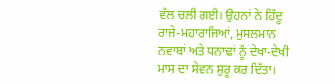ਵੱਲ ਚਲੀ ਗਈ। ਉਹਨਾਂ ਨੇ ਹਿੰਦੂ ਰਾਜੇ-ਮਹਾਰਾਜਿਆਂ, ਮੁਸਲਮਾਨ ਨਵਾਬਾਂ ਅਤੇ ਧਨਾਢਾਂ ਨੂੰ ਦੇਖਾ-ਦੇਖੀ ਮਾਸ ਦਾ ਸੇਵਨ ਸ਼ੁਰੂ ਕਰ ਦਿੱਤਾ।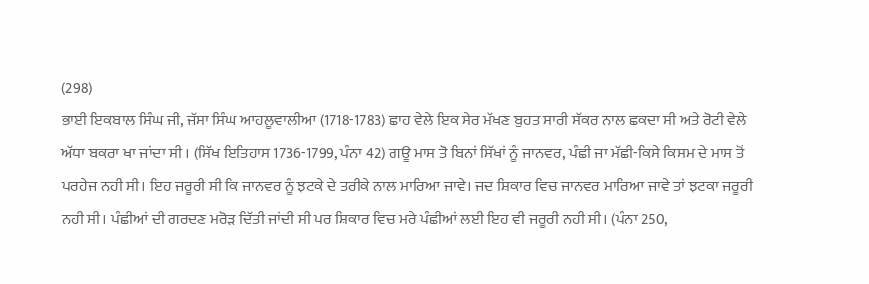(298)
ਭਾਈ ਇਕਬਾਲ ਸਿੰਘ ਜੀ, ਜੱਸਾ ਸਿੰਘ ਆਹਲੂਵਾਲੀਆ (1718-1783) ਛਾਹ ਵੇਲੇ ਇਕ ਸੇਰ ਮੱਖਣ ਬੁਹਤ ਸਾਰੀ ਸੱਕਰ ਨਾਲ ਛਕਦਾ ਸੀ ਅਤੇ ਰੋਟੀ ਵੇਲੇ ਅੱਧਾ ਬਕਰਾ ਖਾ ਜਾਂਦਾ ਸੀ । (ਸਿੱਖ ਇਤਿਹਾਸ 1736-1799, ਪੰਨਾ 42) ਗਊ ਮਾਸ ਤੋ ਬਿਨਾਂ ਸਿੱਖਾਂ ਨੂੰ ਜਾਨਵਰ, ਪੰਛੀ ਜਾ ਮੱਛੀ-ਕਿਸੇ ਕਿਸਮ ਦੇ ਮਾਸ ਤੋਂ ਪਰਹੇਜ ਨਹੀ ਸੀ। ਇਹ ਜਰੂਰੀ ਸੀ ਕਿ ਜਾਨਵਰ ਨੂੰ ਝਟਕੇ ਦੇ ਤਰੀਕੇ ਨਾਲ ਮਾਰਿਆ ਜਾਵੇ। ਜਦ ਸ਼ਿਕਾਰ ਵਿਚ ਜਾਨਵਰ ਮਾਰਿਆ ਜਾਵੇ ਤਾਂ ਝਟਕਾ ਜਰੂਰੀ ਨਹੀ ਸੀ। ਪੰਛੀਆਂ ਦੀ ਗਰਦਣ ਮਰੋੜ ਦਿੱਤੀ ਜਾਂਦੀ ਸੀ ਪਰ ਸ਼ਿਕਾਰ ਵਿਚ ਮਰੇ ਪੰਛੀਆਂ ਲਈ ਇਹ ਵੀ ਜਰੂਰੀ ਨਹੀ ਸੀ। (ਪੰਨਾ 250,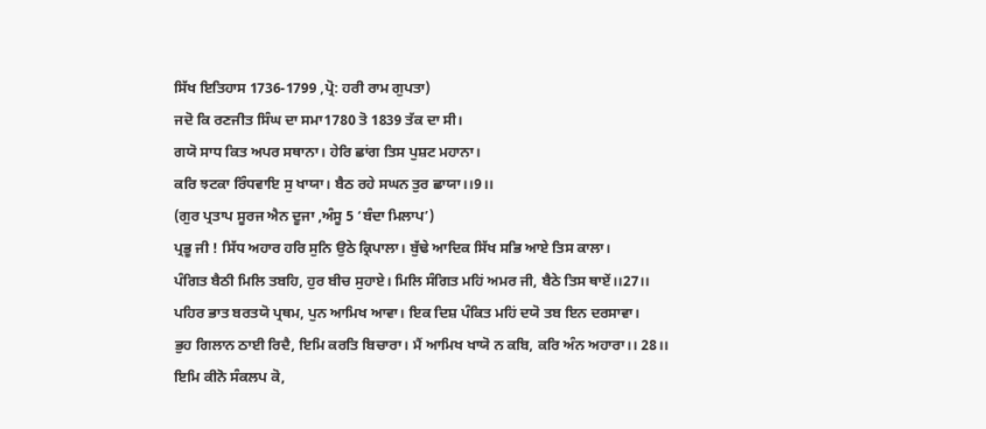ਸਿੱਖ ਇਤਿਹਾਸ 1736-1799 ,ਪ੍ਰੋ: ਹਰੀ ਰਾਮ ਗੁਪਤਾ)
ਜਦੋ ਕਿ ਰਣਜੀਤ ਸਿੰਘ ਦਾ ਸਮਾ1780 ਤੋ 1839 ਤੱਕ ਦਾ ਸੀ।
ਗਯੋ ਸਾਧ ਕਿਤ ਅਪਰ ਸਥਾਨਾ। ਹੇਰਿ ਛਾਂਗ ਤਿਸ ਪੁਸ਼ਟ ਮਹਾਨਾ।
ਕਰਿ ਝਟਕਾ ਰਿੰਧਵਾਇ ਸੁ ਖਾਯਾ। ਬੈਠ ਰਹੇ ਸਘਨ ਤੁਰ ਛਾਯਾ।।9।।
(ਗੁਰ ਪ੍ਰਤਾਪ ਸੂਰਜ ਐਨ ਦੂਜਾ ,ਅੰਸੂ 5 ‘ਬੰਦਾ ਮਿਲਾਪ’)
ਪ੍ਰਭੂ ਜੀ ! ਸਿੱਧ ਅਹਾਰ ਹਰਿ ਸੁਨਿ ਉਠੇ ਕ੍ਰਿਪਾਲਾ। ਬੁੱਢੇ ਆਦਿਕ ਸਿੱਖ ਸਭਿ ਆਏ ਤਿਸ ਕਾਲਾ।
ਪੰਗਿਤ ਬੈਠੀ ਮਿਲਿ ਤਬਹਿ, ਹੁਰ ਬੀਚ ਸੁਹਾਏ। ਮਿਲਿ ਸੰਗਿਤ ਮਹਿਂ ਅਮਰ ਜੀ, ਬੈਠੇ ਤਿਸ ਥਾਏਂ।।27।।
ਪਹਿਰ ਭਾਤ ਬਰਤਯੋ ਪ੍ਰਥਮ, ਪੁਨ ਆਮਿਖ ਆਵਾ। ਇਕ ਦਿਸ਼ ਪੰਕਿਤ ਮਹਿਂ ਦਯੋ ਤਬ ਇਨ ਦਰਸਾਵਾ।
ਭੁਹ ਗਿਲਾਨ ਠਾਈ ਰਿਦੈ, ਇਮਿ ਕਰਤਿ ਬਿਚਾਰਾ। ਮੈਂ ਆਮਿਖ ਖਾਯੋ ਨ ਕਬਿ, ਕਰਿ ਅੰਨ ਅਹਾਰਾ।। 28।।
ਇਮਿ ਕੀਨੋ ਸੰਕਲਪ ਕੋ,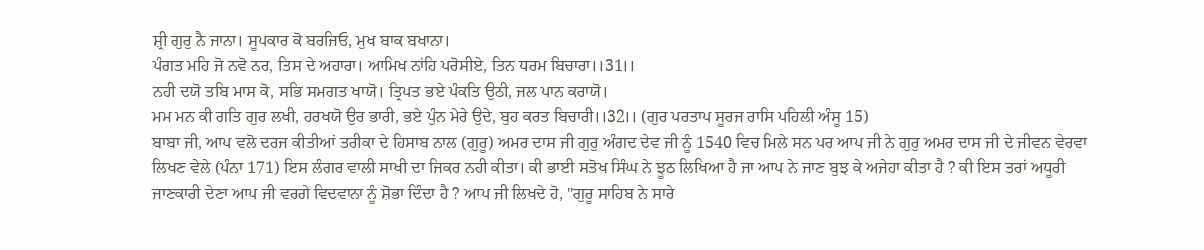ਸ਼੍ਰੀ ਗੁਰੁ ਨੈ ਜਾਨਾ। ਸੂਪਕਾਰ ਕੋ ਬਰਜਿਓ, ਮੁਖ ਬਾਕ ਬਖਾਨਾ।
ਪੰਗਤ ਮਹਿ ਜੋ ਨਵੋ ਨਰ, ਤਿਸ ਦੇ ਅਹਾਰਾ। ਆਮਿਖ ਨਾਂਹਿ ਪਰੋਸੀਏ, ਤਿਨ ਧਰਮ ਬਿਚਾਰਾ।।31।।
ਨਹੀ ਦਯੋ ਤਬਿ ਮਾਸ ਕੋ, ਸਭਿ ਸਮਗਤ ਖਾਯੋ। ਤ੍ਰਿਪਤ ਭਏ ਪੰਕਤਿ ਉਠੀ, ਜਲ ਪਾਨ ਕਰਾਯੋ।
ਮਮ ਮਨ ਕੀ ਗਤਿ ਗੁਰ ਲਖੀ, ਹਰਖਯੋ ਉਰ ਭਾਰੀ, ਭਏ ਪੁੰਨ ਮੇਰੇ ਉਦੇ, ਬੁਹ ਕਰਤ ਬਿਚਾਰੀ।।32।। (ਗੁਰ ਪਰਤਾਪ ਸੂਰਜ ਰਾਸਿ ਪਹਿਲੀ ਅੰਸੂ 15)
ਬਾਬਾ ਜੀ, ਆਪ ਵਲੋ ਦਰਜ ਕੀਤੀਆਂ ਤਰੀਕਾ ਦੇ ਹਿਸਾਬ ਨਾਲ (ਗੁਰੂ) ਅਮਰ ਦਾਸ ਜੀ ਗੁਰੁ ਅੰਗਦ ਦੇਵ ਜੀ ਨੂੰ 1540 ਵਿਚ ਮਿਲੇ ਸਨ ਪਰ ਆਪ ਜੀ ਨੇ ਗੁਰੁ ਅਮਰ ਦਾਸ ਜੀ ਦੇ ਜੀਵਨ ਵੇਰਵਾ ਲਿਖਣ ਵੇਲੇ (ਪੰਨਾ 171) ਇਸ ਲੰਗਰ ਵਾਲੀ ਸਾਖੀ ਦਾ ਜਿਕਰ ਨਹੀ ਕੀਤਾ। ਕੀ ਭਾਈ ਸਤੋਖ ਸਿੰਘ ਨੇ ਝੂਠ ਲਿਖਿਆ ਹੈ ਜਾ ਆਪ ਨੇ ਜਾਣ ਬੁਝ ਕੇ ਅਜੇਹਾ ਕੀਤਾ ਹੈ ? ਕੀ ਇਸ ਤਰਾਂ ਅਧੂਰੀ ਜਾਣਕਾਰੀ ਦੇਣਾ ਆਪ ਜੀ ਵਰਗੇ ਵਿਦਵਾਨਾ ਨੂੰ ਸ਼ੋਭਾ ਦਿੰਦਾ ਹੈ ? ਆਪ ਜੀ ਲਿਖਦੇ ਹੋ, "ਗੁਰੂ ਸਾਹਿਬ ਨੇ ਸਾਰੇ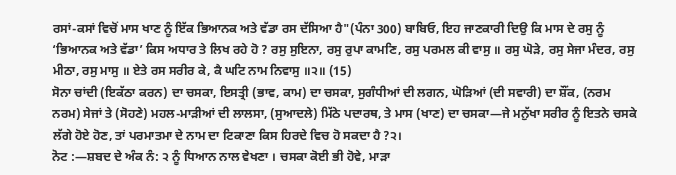ਰਸਾਂ-ਕਸਾਂ ਵਿਚੋਂ ਮਾਸ ਖਾਣ ਨੂੰ ਇੱਕ ਭਿਆਨਕ ਅਤੇ ਵੱਡਾ ਰਸ ਦੱਸਿਆ ਹੈ"(ਪੰਨਾ 300) ਬਾਬਿਓ, ਇਹ ਜਾਣਕਾਰੀ ਦਿਉ ਕਿ ਮਾਸ ਦੇ ਰਸੁ ਨੂੰ ‘ਭਿਆਨਕ ਅਤੇ ਵੱਡਾ’ ਕਿਸ ਅਧਾਰ ਤੇ ਲਿਖ ਰਹੇ ਹੋ ? ਰਸੁ ਸੁਇਨਾ, ਰਸੁ ਰੁਪਾ ਕਾਮਣਿ, ਰਸੁ ਪਰਮਲ ਕੀ ਵਾਸੁ ॥ ਰਸੁ ਘੋੜੇ, ਰਸੁ ਸੇਜਾ ਮੰਦਰ, ਰਸੁ ਮੀਠਾ, ਰਸੁ ਮਾਸੁ ॥ ਏਤੇ ਰਸ ਸਰੀਰ ਕੇ, ਕੈ ਘਟਿ ਨਾਮ ਨਿਵਾਸੁ ॥੨॥ (15)
ਸੋਨਾ ਚਾਂਦੀ (ਇਕੱਠਾ ਕਰਨ) ਦਾ ਚਸਕਾ, ਇਸਤ੍ਰੀ (ਭਾਵ, ਕਾਮ) ਦਾ ਚਸਕਾ, ਸੁਗੰਧੀਆਂ ਦੀ ਲਗਨ, ਘੋੜਿਆਂ (ਦੀ ਸਵਾਰੀ) ਦਾ ਸ਼ੌਂਕ, (ਨਰਮ ਨਰਮ) ਸੇਜਾਂ ਤੇ (ਸੋਹਣੇ) ਮਹਲ-ਮਾੜੀਆਂ ਦੀ ਲਾਲਸਾ, (ਸੁਆਦਲੇ) ਮਿੱਠੇ ਪਦਾਰਥ, ਤੇ ਮਾਸ (ਖਾਣ) ਦਾ ਚਸਕਾ—ਜੇ ਮਨੁੱਖਾ ਸਰੀਰ ਨੂੰ ਇਤਨੇ ਚਸਕੇ ਲੱਗੇ ਹੋਏ ਹੋਣ, ਤਾਂ ਪਰਮਾਤਮਾ ਦੇ ਨਾਮ ਦਾ ਟਿਕਾਣਾ ਕਿਸ ਹਿਰਦੇ ਵਿਚ ਹੋ ਸਕਦਾ ਹੈ ?੨।
ਨੋਟ :—ਸ਼ਬਦ ਦੇ ਅੰਕ ਨੰ: ੨ ਨੂੰ ਧਿਆਨ ਨਾਲ ਵੇਖਣਾ । ਚਸਕਾ ਕੋਈ ਭੀ ਹੋਵੇ, ਮਾੜਾ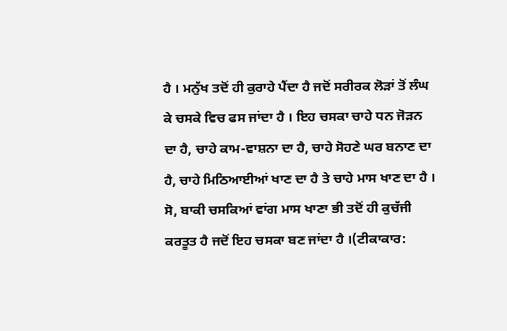ਹੈ । ਮਨੁੱਖ ਤਦੋਂ ਹੀ ਕੁਰਾਹੇ ਪੈਂਦਾ ਹੈ ਜਦੋਂ ਸਰੀਰਕ ਲੋੜਾਂ ਤੋਂ ਲੰਘ ਕੇ ਚਸਕੇ ਵਿਚ ਫਸ ਜਾਂਦਾ ਹੈ । ਇਹ ਚਸਕਾ ਚਾਹੇ ਧਨ ਜੋੜਨ ਦਾ ਹੈ, ਚਾਹੇ ਕਾਮ-ਵਾਸ਼ਨਾ ਦਾ ਹੈ, ਚਾਹੇ ਸੋਹਣੇ ਘਰ ਬਨਾਣ ਦਾ ਹੈ, ਚਾਹੇ ਮਿਠਿਆਈਆਂ ਖਾਣ ਦਾ ਹੈ ਤੇ ਚਾਹੇ ਮਾਸ ਖਾਣ ਦਾ ਹੈ । ਸੋ, ਬਾਕੀ ਚਸਕਿਆਂ ਵਾਂਗ ਮਾਸ ਖਾਣਾ ਭੀ ਤਦੋਂ ਹੀ ਕੁਚੱਜੀ ਕਰਤੂਤ ਹੈ ਜਦੋਂ ਇਹ ਚਸਕਾ ਬਣ ਜਾਂਦਾ ਹੈ ।(ਟੀਕਾਕਾਰ: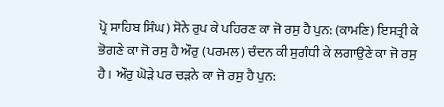ਪ੍ਰੋ ਸਾਹਿਬ ਸਿੰਘ) ਸੋਨੇ ਰੁਪ ਕੇ ਪਹਿਰਣ ਕਾ ਜੋ ਰਸੁ ਹੈ ਪੁਨ: (ਕਾਮਣਿ) ਇਸਤ੍ਰੀ ਕੇ ਭੋਗਣੇ ਕਾ ਜੋ ਰਸੁ ਹੈ ਔਰੁ (ਪਰਮਲ) ਚੰਦਨ ਕੀ ਸੁਗੰਧੀ ਕੇ ਲਗਾਉਣੇ ਕਾ ਜੋ ਰਸੁ ਹੈ। ਔਰੁ ਘੋੜੇ ਪਰ ਚੜਨੇ ਕਾ ਜੋ ਰਸੁ ਹੈ ਪੁਨ: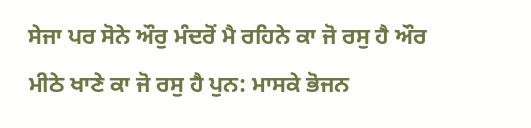ਸੇਜਾ ਪਰ ਸੋਨੇ ਔਰੁ ਮੰਦਰੋਂ ਮੈ ਰਹਿਨੇ ਕਾ ਜੋ ਰਸੁ ਹੈ ਔਰ ਮੀਠੇ ਖਾਣੇ ਕਾ ਜੋ ਰਸੁ ਹੈ ਪੁਨ: ਮਾਸਕੇ ਭੋਜਨ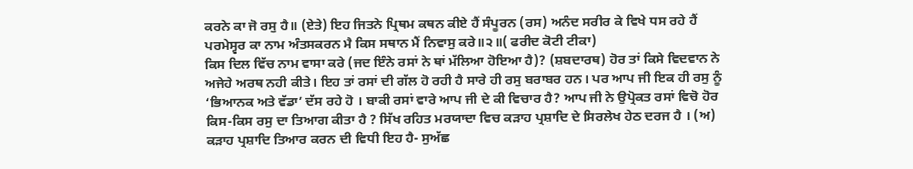ਕਰਨੇ ਕਾ ਜੋ ਰਸੁ ਹੈ॥ (ਏਤੇ) ਇਹ ਜਿਤਨੇ ਪ੍ਰਿਥਮ ਕਥਨ ਕੀਏ ਹੈਂ ਸੰਪੂਰਨ (ਰਸ) ਅਨੰਦ ਸਰੀਰ ਕੇ ਵਿਖੇ ਧਸ ਰਹੇ ਹੈਂ ਪਰਮੇਸ੍ਵਰ ਕਾ ਨਾਮ ਅੰਤਸਕਰਨ ਮੈ ਕਿਸ ਸਥਾਨ ਮੈਂ ਨਿਵਾਸੁ ਕਰੇ॥੨॥( ਫਰੀਦ ਕੋਟੀ ਟੀਕਾ)
ਕਿਸ ਦਿਲ ਵਿੱਚ ਨਾਮ ਵਾਸਾ ਕਰੇ (ਜਦ ਇੰਨੇ ਰਸਾਂ ਨੇ ਥਾਂ ਮੱਲਿਆ ਹੋਇਆ ਹੈ)? (ਸ਼ਬਦਾਰਥ) ਹੋਰ ਤਾਂ ਕਿਸੇ ਵਿਦਵਾਨ ਨੇ ਅਜੇਹੇ ਅਰਥ ਨਹੀ ਕੀਤੇ। ਇਹ ਤਾਂ ਰਸਾਂ ਦੀ ਗੱਲ ਹੋ ਰਹੀ ਹੈ ਸਾਰੇ ਹੀ ਰਸੁ ਬਰਾਬਰ ਹਨ। ਪਰ ਆਪ ਜੀ ਇਕ ਹੀ ਰਸੁ ਨੂੰ ‘ਭਿਆਨਕ ਅਤੇ ਵੱਡਾ’ ਦੱਸ ਰਹੇ ਹੋ । ਬਾਕੀ ਰਸਾਂ ਵਾਰੇ ਆਪ ਜੀ ਦੇ ਕੀ ਵਿਚਾਰ ਹੈ? ਆਪ ਜੀ ਨੇ ਉਪ੍ਰੋਕਤ ਰਸਾਂ ਵਿਚੋ ਹੋਰ ਕਿਸ-ਕਿਸ ਰਸੁ ਦਾ ਤਿਆਗ ਕੀਤਾ ਹੈ ? ਸਿੱਖ ਰਹਿਤ ਮਰਯਾਦਾ ਵਿਚ ਕੜਾਹ ਪ੍ਰਸ਼ਾਦਿ ਦੇ ਸਿਰਲੇਖ ਹੇਠ ਦਰਜ ਹੈ । (ਅ) ਕੜਾਹ ਪ੍ਰਸ਼ਾਦਿ ਤਿਆਰ ਕਰਨ ਦੀ ਵਿਧੀ ਇਹ ਹੈ- ਸੁਅੱਛ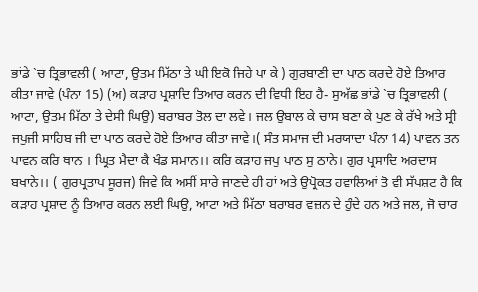ਭਾਂਡੇ `ਚ ਤ੍ਰਿਭਾਵਲੀ ( ਆਟਾ, ਉਤਮ ਮਿੱਠਾ ਤੇ ਘੀ ਇਕੋ ਜਿਹੇ ਪਾ ਕੇ ) ਗੁਰਬਾਣੀ ਦਾ ਪਾਠ ਕਰਦੇ ਹੋਏ ਤਿਆਰ ਕੀਤਾ ਜਾਵੇ (ਪੰਨਾ 15) (ਅ) ਕੜਾਹ ਪ੍ਰਸ਼ਾਦਿ ਤਿਆਰ ਕਰਨ ਦੀ ਵਿਧੀ ਇਹ ਹੈ- ਸੁਅੱਛ ਭਾਂਡੇ `ਚ ਤ੍ਰਿਭਾਵਲੀ ( ਆਟਾ, ਉਤਮ ਮਿੱਠਾ ਤੇ ਦੇਸੀ ਘਿਉ) ਬਰਾਬਰ ਤੋਲ ਦਾ ਲਵੇ। ਜਲ ਉਬਾਲ ਕੇ ਚਾਸ ਬਣਾ ਕੇ ਪੁਣ ਕੇ ਰੱਖੇ ਅਤੇ ਸ੍ਰੀ ਜਪੁਜੀ ਸਾਹਿਬ ਜੀ ਦਾ ਪਾਠ ਕਰਦੇ ਹੋਏ ਤਿਆਰ ਕੀਤਾ ਜਾਵੇ।( ਸੰਤ ਸਮਾਜ ਦੀ ਮਰਯਾਦਾ ਪੰਨਾ 14) ਪਾਵਨ ਤਨ ਪਾਵਨ ਕਰਿ ਥਾਨ । ਘ੍ਰਿਤ ਮੈਦਾ ਕੈ ਖੰਡ ਸਮਾਨ।। ਕਰਿ ਕੜਾਹ ਜਪੁ ਪਾਠ ਸੁ ਠਾਨੇ। ਗੁਰ ਪ੍ਰਸਾਦਿ ਅਰਦਾਸ ਬਖਾਨੇ।। ( ਗੁਰਪ੍ਰਤਾਪ ਸੂਰਜ) ਜਿਵੇ ਕਿ ਅਸੀਂ ਸਾਰੇ ਜਾਣਦੇ ਹੀ ਹਾਂ ਅਤੇ ਉਪ੍ਰੋਕਤ ਹਵਾਲਿਆਂ ਤੋ ਵੀ ਸੱਪਸ਼ਟ ਹੈ ਕਿ ਕੜਾਹ ਪ੍ਰਸ਼ਾਦ ਨੂੰ ਤਿਆਰ ਕਰਨ ਲਈ ਘਿਉ, ਆਟਾ ਅਤੇ ਮਿੱਠਾ ਬਰਾਬਰ ਵਜ਼ਨ ਦੇ ਹੁੰਦੇ ਹਨ ਅਤੇ ਜਲ, ਜੋ ਚਾਰ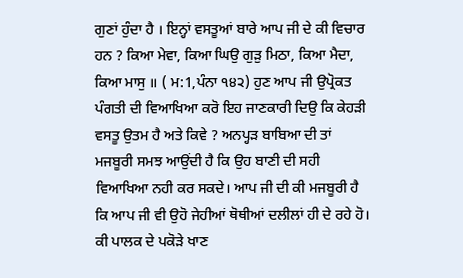ਗੁਣਾਂ ਹੁੰਦਾ ਹੈ । ਇਨ੍ਹਾਂ ਵਸਤੂਆਂ ਬਾਰੇ ਆਪ ਜੀ ਦੇ ਕੀ ਵਿਚਾਰ ਹਨ ? ਕਿਆ ਮੇਵਾ, ਕਿਆ ਘਿਉ ਗੁੜੁ ਮਿਠਾ, ਕਿਆ ਮੈਦਾ, ਕਿਆ ਮਾਸੁ ॥ ( ਮ:1,ਪੰਨਾ ੧੪੨) ਹੁਣ ਆਪ ਜੀ ਉਪ੍ਰੋਕਤ ਪੰਗਤੀ ਦੀ ਵਿਆਖਿਆ ਕਰੋ ਇਹ ਜਾਣਕਾਰੀ ਦਿਉ ਕਿ ਕੇਹੜੀ ਵਸਤੂ ਉਤਮ ਹੈ ਅਤੇ ਕਿਵੇ ? ਅਨਪ੍ਹੜ ਬਾਬਿਆ ਦੀ ਤਾਂ ਮਜਬੂਰੀ ਸਮਝ ਆਉਂਦੀ ਹੈ ਕਿ ਉਹ ਬਾਣੀ ਦੀ ਸਹੀ ਵਿਆਖਿਆ ਨਹੀ ਕਰ ਸਕਦੇ। ਆਪ ਜੀ ਦੀ ਕੀ ਮਜਬੂਰੀ ਹੈ ਕਿ ਆਪ ਜੀ ਵੀ ਉਹੋ ਜੇਹੀਆਂ ਥੋਥੀਆਂ ਦਲੀਲਾਂ ਹੀ ਦੇ ਰਹੇ ਹੋ। ਕੀ ਪਾਲਕ ਦੇ ਪਕੋੜੇ ਖਾਣ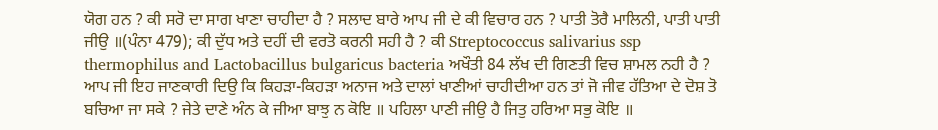ਯੋਗ ਹਨ ? ਕੀ ਸਰੋ ਦਾ ਸਾਗ ਖਾਣਾ ਚਾਹੀਦਾ ਹੈ ? ਸਲਾਦ ਬਾਰੇ ਆਪ ਜੀ ਦੇ ਕੀ ਵਿਚਾਰ ਹਨ ? ਪਾਤੀ ਤੋਰੈ ਮਾਲਿਨੀ, ਪਾਤੀ ਪਾਤੀ ਜੀਉ ॥(ਪੰਨਾ 479); ਕੀ ਦੁੱਧ ਅਤੇ ਦਹੀਂ ਦੀ ਵਰਤੋ ਕਰਨੀ ਸਹੀ ਹੈ ? ਕੀ Streptococcus salivarius ssp thermophilus and Lactobacillus bulgaricus bacteria ਅਖੌਤੀ 84 ਲੱਖ ਦੀ ਗਿਣਤੀ ਵਿਚ ਸ਼ਾਮਲ ਨਹੀ ਹੈ ? ਆਪ ਜੀ ਇਹ ਜਾਣਕਾਰੀ ਦਿਉ ਕਿ ਕਿਹੜਾ-ਕਿਹੜਾ ਅਨਾਜ ਅਤੇ ਦਾਲਾਂ ਖਾਣੀਆਂ ਚਾਹੀਦੀਆ ਹਨ ਤਾਂ ਜੋ ਜੀਵ ਹੱਤਿਆ ਦੇ ਦੋਸ਼ ਤੋ ਬਚਿਆ ਜਾ ਸਕੇ ? ਜੇਤੇ ਦਾਣੇ ਅੰਨ ਕੇ ਜੀਆ ਬਾਝੁ ਨ ਕੋਇ ॥ ਪਹਿਲਾ ਪਾਣੀ ਜੀਉ ਹੈ ਜਿਤੁ ਹਰਿਆ ਸਭੁ ਕੋਇ ॥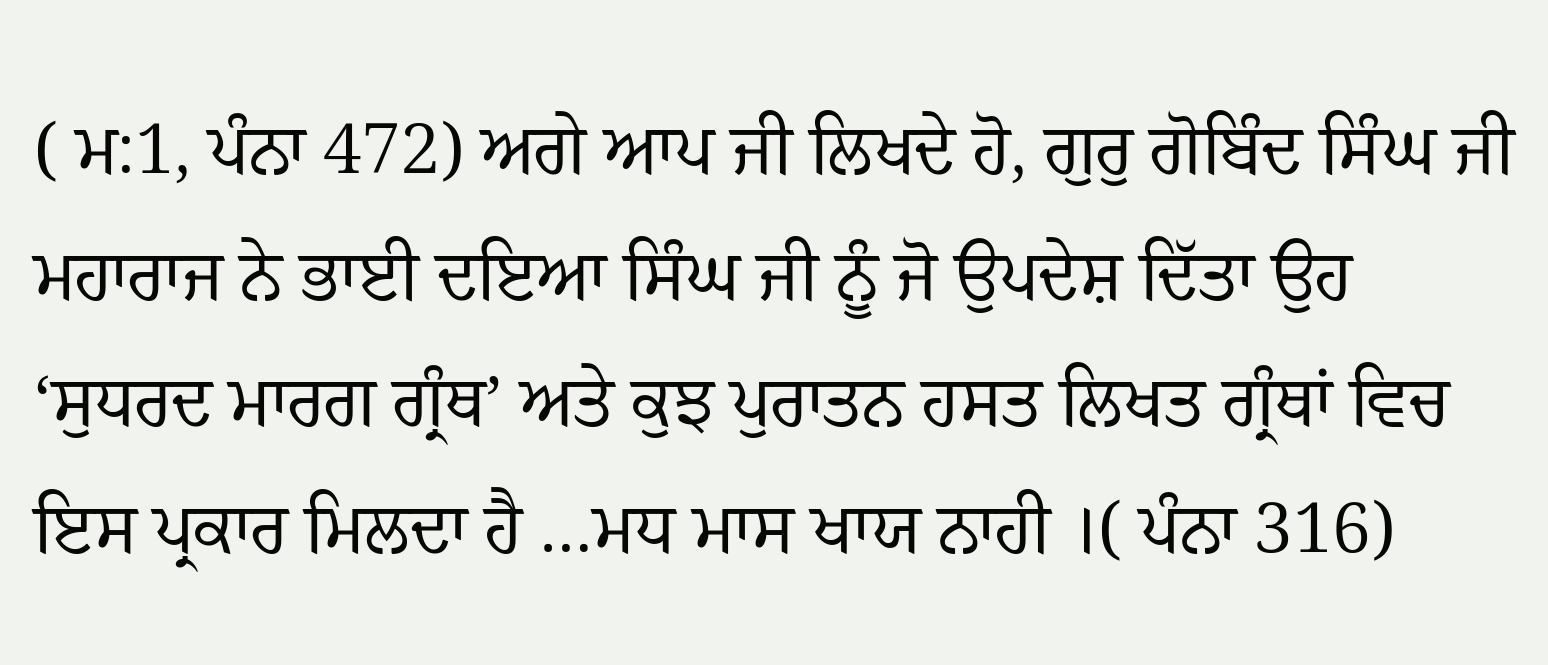( ਮ:1, ਪੰਨਾ 472) ਅਗੇ ਆਪ ਜੀ ਲਿਖਦੇ ਹੋ, ਗੁਰੁ ਗੋਬਿੰਦ ਸਿੰਘ ਜੀ ਮਹਾਰਾਜ ਨੇ ਭਾਈ ਦਇਆ ਸਿੰਘ ਜੀ ਨੂੰ ਜੋ ਉਪਦੇਸ਼ ਦਿੱਤਾ ਉਹ ‘ਸੁਧਰਦ ਮਾਰਗ ਗ੍ਰੰਥ’ ਅਤੇ ਕੁਝ ਪੁਰਾਤਨ ਹਸਤ ਲਿਖਤ ਗ੍ਰੰਥਾਂ ਵਿਚ ਇਸ ਪ੍ਰਕਾਰ ਮਿਲਦਾ ਹੈ …ਮਧ ਮਾਸ ਖਾਯ ਨਾਹੀ ।( ਪੰਨਾ 316)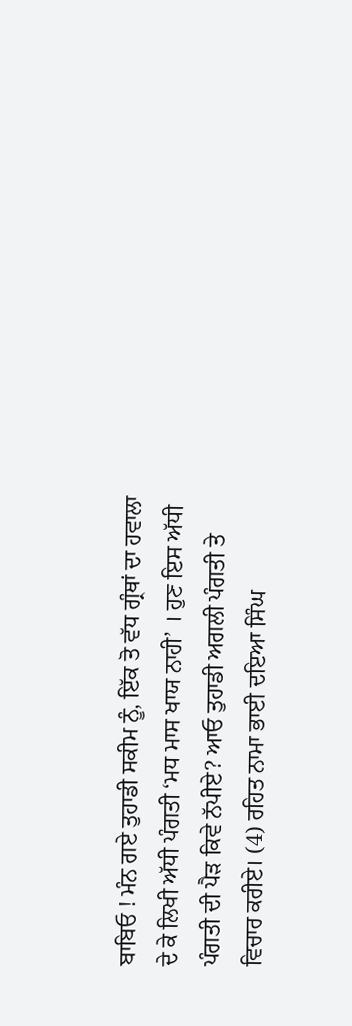ਬਾਬਿਓ ! ਮੰਨ ਗਏ ਤੁਹਾਡੀ ਸਕੀਮ ਨੂੰ, ਇੱਕ ਤੋ ਵੱਧ ਗ੍ਰੰਥਾਂ ਦਾ ਹਵਾਲਾ ਦੇ ਕੇ ਲਿਖੀ ਅੱਧੀ ਪੰਗਤੀ ‘ਮਧ ਮਾਸ ਖਾਯ ਨਾਹੀ’ । ਹੁਣ ਇਸ ਅੱਧੀ ਪੰਗਤੀ ਦੀ ਪੈੜ ਕਿਵੇ ਨੱਪੀਏ? ਆਓ ਤੁਹਾਡੀ ਅਗਲੀ ਪੰਗਤੀ ਤੇ ਵਿਚਾਰ ਕਰੀਏ। (4) ਰਹਿਤ ਨਾਮਾ ਭਾਈ ਦਇਆ ਸਿੰਘ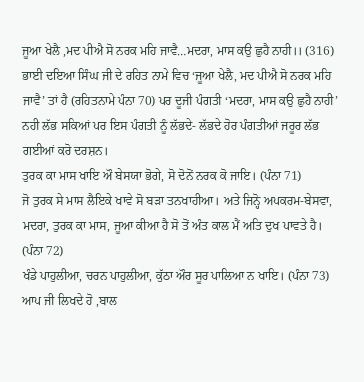ਜੂਆ ਖੇਲੈ ,ਮਦ ਪੀਐ ਸੋ ਨਰਕ ਮਹਿ ਜਾਵੈ…ਮਦਰਾ, ਮਾਸ ਕਉ ਛੁਹੈ ਨਾਹੀ।। (316)
ਭਾਈ ਦਇਆ ਸਿੰਘ ਜੀ ਦੇ ਰਹਿਤ ਨਾਮੇ ਵਿਚ ‘ਜੂਆ ਖੇਲੈ, ਮਦ ਪੀਐ ਸੋ ਨਰਕ ਮਹਿ ਜਾਵੈ’ ਤਾਂ ਹੈ (ਰਹਿਤਨਾਮੇ ਪੰਨਾ 70) ਪਰ ਦੂਜੀ ਪੰਗਤੀ ‘ਮਦਰਾ, ਮਾਸ ਕਉ ਛੁਹੈ ਨਾਹੀ’ ਨਹੀ ਲੱਭ ਸਕਿਆਂ ਪਰ ਇਸ ਪੰਗਤੀ ਨੂੰ ਲੱਭਦੇ- ਲੱਭਦੇ ਹੋਰ ਪੰਗਤੀਆਂ ਜਰੂਰ ਲੱਭ ਗਈਆਂ ਕਰੋ ਦਰਸ਼ਨ।
ਤੁਰਕ ਕਾ ਮਾਸ ਖਾਇ ਔ ਬੇਸਯਾ ਭੋਗੇ, ਸੋ ਦੋਨੋਂ ਨਰਕ ਕੋ ਜਾਇ। (ਪੰਨਾ 71)
ਜੋ ਤੁਰਕ ਸੇ ਮਾਸ ਲੈਇਕੇ ਖਾਵੇ ਸੋ ਬੜਾ ਤਨਖਾਹੀਆ। ਅਤੇ ਜਿਨ੍ਹੋ ਅਪਕਰਮ-ਬੇਸਵਾ, ਮਦਰਾ, ਤੁਰਕ ਕਾ ਮਾਸ, ਜੂਆ ਕੀਆ ਹੈ ਸੋ ਤੋਂ ਅੰਤ ਕਾਲ ਮੈਂ ਅਤਿ ਦੁਖ ਪਾਵਤੇ ਹੈ। (ਪੰਨਾ 72)
ਖੰਡੇ ਪਾਹੁਲੀਆ, ਚਰਨ ਪਾਹੁਲੀਆ, ਕੁੱਠਾ ਔਰ ਸੂਰ ਪਾਲਿਆ ਨ ਖਾਇ। (ਪੰਨਾ 73)
ਆਪ ਜੀ ਲਿਖਦੇ ਹੋ ,ਬਾਲ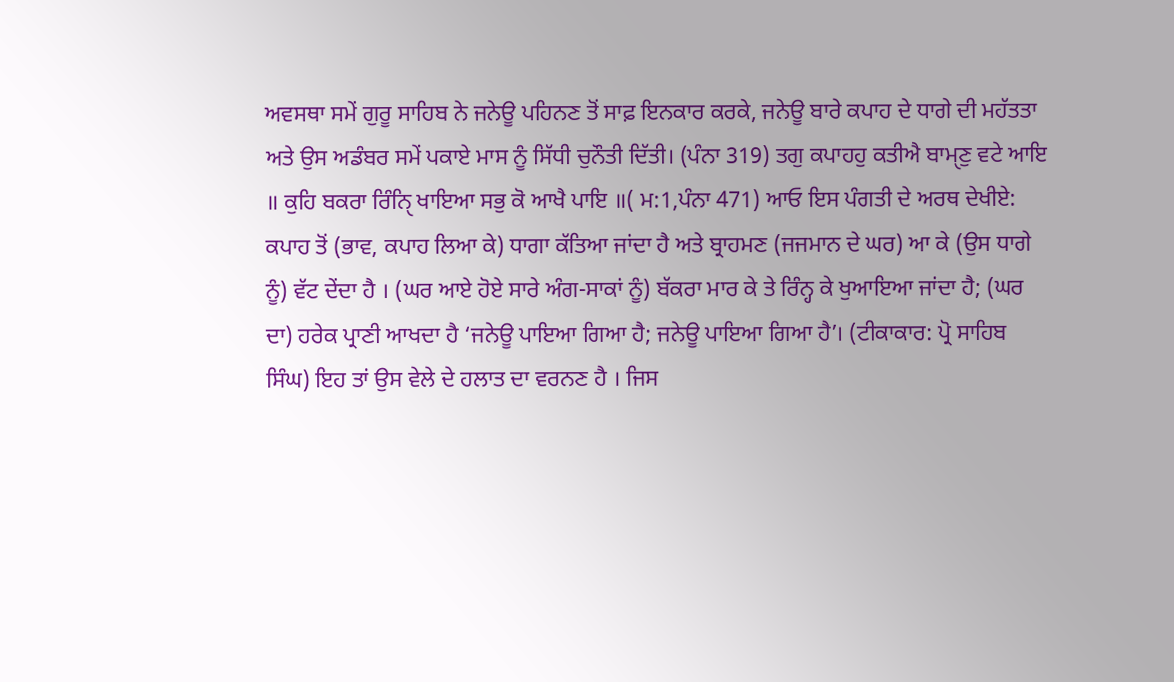ਅਵਸਥਾ ਸਮੇਂ ਗੁਰੂ ਸਾਹਿਬ ਨੇ ਜਨੇਊ ਪਹਿਨਣ ਤੋਂ ਸਾਫ਼ ਇਨਕਾਰ ਕਰਕੇ, ਜਨੇਊ ਬਾਰੇ ਕਪਾਹ ਦੇ ਧਾਗੇ ਦੀ ਮਹੱਤਤਾ ਅਤੇ ਉਸ ਅਡੰਬਰ ਸਮੇਂ ਪਕਾਏ ਮਾਸ ਨੂੰ ਸਿੱਧੀ ਚੁਨੌਤੀ ਦਿੱਤੀ। (ਪੰਨਾ 319) ਤਗੁ ਕਪਾਹਹੁ ਕਤੀਐ ਬਾਮੑਣੁ ਵਟੇ ਆਇ ॥ ਕੁਹਿ ਬਕਰਾ ਰਿੰਨੑਿ ਖਾਇਆ ਸਭੁ ਕੋ ਆਖੈ ਪਾਇ ॥( ਮ:1,ਪੰਨਾ 471) ਆਓ ਇਸ ਪੰਗਤੀ ਦੇ ਅਰਥ ਦੇਖੀਏ:
ਕਪਾਹ ਤੋਂ (ਭਾਵ, ਕਪਾਹ ਲਿਆ ਕੇ) ਧਾਗਾ ਕੱਤਿਆ ਜਾਂਦਾ ਹੈ ਅਤੇ ਬ੍ਰਾਹਮਣ (ਜਜਮਾਨ ਦੇ ਘਰ) ਆ ਕੇ (ਉਸ ਧਾਗੇ ਨੂੰ) ਵੱਟ ਦੇਂਦਾ ਹੈ । (ਘਰ ਆਏ ਹੋਏ ਸਾਰੇ ਅੰਗ-ਸਾਕਾਂ ਨੂੰ) ਬੱਕਰਾ ਮਾਰ ਕੇ ਤੇ ਰਿੰਨ੍ਹ ਕੇ ਖੁਆਇਆ ਜਾਂਦਾ ਹੈ; (ਘਰ ਦਾ) ਹਰੇਕ ਪ੍ਰਾਣੀ ਆਖਦਾ ਹੈ ‘ਜਨੇਊ ਪਾਇਆ ਗਿਆ ਹੈ; ਜਨੇਊ ਪਾਇਆ ਗਿਆ ਹੈ’। (ਟੀਕਾਕਾਰ: ਪ੍ਰੋ ਸਾਹਿਬ ਸਿੰਘ) ਇਹ ਤਾਂ ਉਸ ਵੇਲੇ ਦੇ ਹਲਾਤ ਦਾ ਵਰਨਣ ਹੈ । ਜਿਸ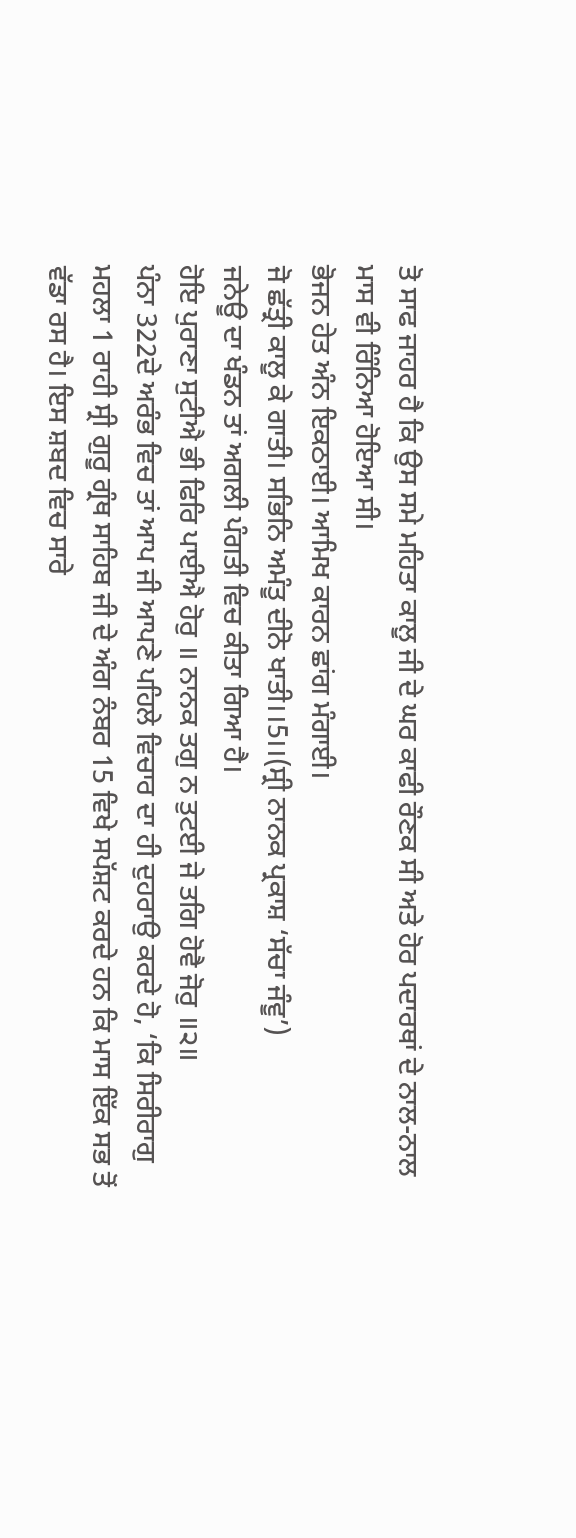ਤੋ ਸਾਫ ਜਾਹਰ ਹੈ ਕਿ ਉਸ ਸਮੇ ਮਹਿਤਾ ਕਾਲੂ ਜੀ ਦੇ ਘਰ ਕਾਫੀ ਰੌਣਕ ਸੀ ਅਤੇ ਹੋਰ ਪਦਾਰਥਾਂ ਦੇ ਨਾਲ-ਨਾਲ ਮਾਸ ਵੀ ਰਿੰਨਿਆ ਹੋਇਆ ਸੀ।
ਭੋਜਨ ਹੇਤ ਅੰਨ ਇਕਠਾਈ। ਆਮਿਖ ਕਾਰਨ ਛਾਂਗ ਮੰਗਾਈ।
ਜੋ ਛੱਤ੍ਰੀ ਕਾਲੂ ਕੇ ਗਾਤੀ। ਸਭਿਨਿ ਅਮੰਤੂ ਦੀਨੋ ਖਾਤੀ।।5।।(ਸ੍ਰੀ ਨਾਨਕ ਪ੍ਰਕਾਸ਼ ‘ਸੱਚਾ ਜੰਵੂ’)
ਜਨੇਊ ਦਾ ਖੰਡਨ ਤਾਂ ਅਗਲੀ ਪੰਗਤੀ ਵਿਚ ਕੀਤਾ ਗਿਆ ਹੈ।
ਹੋਇ ਪੁਰਾਣਾ ਸੁਟੀਐ ਭੀ ਫਿਰਿ ਪਾਈਐ ਹੋਰੁ ॥ ਨਾਨਕ ਤਗੁ ਨ ਤੁਟਈ ਜੇ ਤਗਿ ਹੋਵੈ ਜੋਰੁ ॥੨॥
ਪੰਨਾ 322ਦੇ ਅਰੰਭ ਵਿਚ ਤਾਂ ਆਪ ਜੀ ਆਪਣੇ ਪਹਿਲੇ ਵਿਚਾਰ ਦਾ ਹੀ ਦੁਹਰਾਉ ਕਰਦੇ ਹੋ, ‘ਕਿ ਸਿਰੀਰਾਗੁ ਮਹਲਾ 1 ਰਾਹੀ ਸ੍ਰੀ ਗੁਰੂ ਗ੍ਰੰਥ ਸਾਹਿਬ ਜੀ ਦੇ ਅੰਗ ਨੰਬਰ 15 ਵਿਖੇ ਸਪੱਸ਼ਟ ਕਰਦੇ ਹਨ ਕਿ ਮਾਸ ਇੱਕ ਸਭ ਤੋਂ ਵੱਡਾ ਰਸ ਹੈ। ਇਸ ਸ਼ਬਦ ਵਿਚ ਸਾਰੇ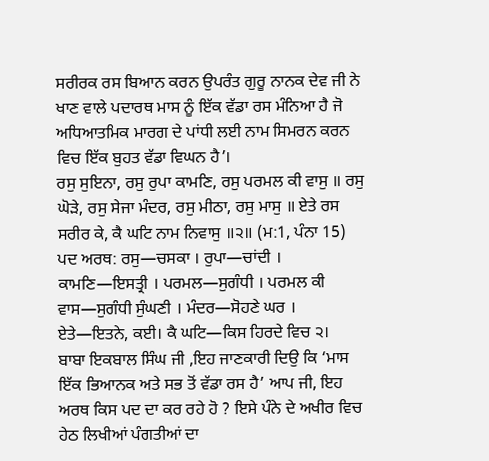ਸਰੀਰਕ ਰਸ ਬਿਆਨ ਕਰਨ ਉਪਰੰਤ ਗੁਰੂ ਨਾਨਕ ਦੇਵ ਜੀ ਨੇ ਖਾਣ ਵਾਲੇ ਪਦਾਰਥ ਮਾਸ ਨੂੰ ਇੱਕ ਵੱਡਾ ਰਸ ਮੰਨਿਆ ਹੈ ਜੋ ਅਧਿਆਤਮਿਕ ਮਾਰਗ ਦੇ ਪਾਂਧੀ ਲਈ ਨਾਮ ਸਿਮਰਨ ਕਰਨ ਵਿਚ ਇੱਕ ਬੁਹਤ ਵੱਡਾ ਵਿਘਨ ਹੈ’।
ਰਸੁ ਸੁਇਨਾ, ਰਸੁ ਰੁਪਾ ਕਾਮਣਿ, ਰਸੁ ਪਰਮਲ ਕੀ ਵਾਸੁ ॥ ਰਸੁ ਘੋੜੇ, ਰਸੁ ਸੇਜਾ ਮੰਦਰ, ਰਸੁ ਮੀਠਾ, ਰਸੁ ਮਾਸੁ ॥ ਏਤੇ ਰਸ ਸਰੀਰ ਕੇ, ਕੈ ਘਟਿ ਨਾਮ ਨਿਵਾਸੁ ॥੨॥ (ਮ:1, ਪੰਨਾ 15)
ਪਦ ਅਰਥ: ਰਸੁ—ਚਸਕਾ । ਰੁਪਾ—ਚਾਂਦੀ । ਕਾਮਣਿ—ਇਸਤ੍ਰੀ । ਪਰਮਲ—ਸੁਗੰਧੀ । ਪਰਮਲ ਕੀ ਵਾਸ—ਸੁਗੰਧੀ ਸੁੰਘਣੀ । ਮੰਦਰ—ਸੋਹਣੇ ਘਰ । ਏਤੇ—ਇਤਨੇ, ਕਈ। ਕੈ ਘਟਿ—ਕਿਸ ਹਿਰਦੇ ਵਿਚ ੨।
ਬਾਬਾ ਇਕਬਾਲ ਸਿੰਘ ਜੀ ,ਇਹ ਜਾਣਕਾਰੀ ਦਿਉ ਕਿ ‘ਮਾਸ ਇੱਕ ਭਿਆਨਕ ਅਤੇ ਸਭ ਤੋਂ ਵੱਡਾ ਰਸ ਹੈ’ ਆਪ ਜੀ, ਇਹ ਅਰਥ ਕਿਸ ਪਦ ਦਾ ਕਰ ਰਹੇ ਹੋ ? ਇਸੇ ਪੰਨੇ ਦੇ ਅਖੀਰ ਵਿਚ ਹੇਠ ਲਿਖੀਆਂ ਪੰਗਤੀਆਂ ਦਾ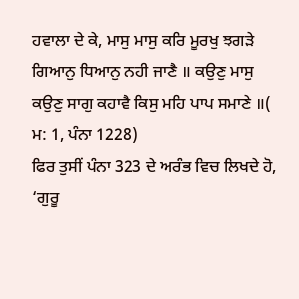ਹਵਾਲਾ ਦੇ ਕੇ, ਮਾਸੁ ਮਾਸੁ ਕਰਿ ਮੂਰਖੁ ਝਗੜੇ ਗਿਆਨੁ ਧਿਆਨੁ ਨਹੀ ਜਾਣੈ ॥ ਕਉਣੁ ਮਾਸੁ ਕਉਣੁ ਸਾਗੁ ਕਹਾਵੈ ਕਿਸੁ ਮਹਿ ਪਾਪ ਸਮਾਣੇ ॥( ਮ: 1, ਪੰਨਾ 1228)
ਫਿਰ ਤੁਸੀਂ ਪੰਨਾ 323 ਦੇ ਅਰੰਭ ਵਿਚ ਲਿਖਦੇ ਹੋ, ‘ਗੁਰੂ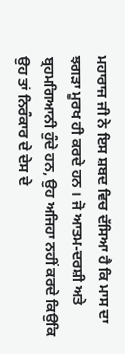ਮਹਾਰਾਜ ਜੀ ਨੇ ਇਸ ਸ਼ਬਦ ਵਿਚ ਦੱਸਿਆ ਹੈ ਕਿ ਮਾਸ ਦਾ ਝਗੜਾ ਮੂਰਖ ਹੀ ਕਰਦੇ ਹਨ । ਜੋ ਆਤਮ-ਦਰਸ਼ੀ ਅਤੇ ਬ੍ਰਹਮਗਿਆਨੀ ਹੁੰਦੇ ਹਨ, ਉਹ ਅਜਿਹਾ ਨਹੀਂ ਕਰਦੇ ਕਿਉਕਿ ਉਹ ਤਾਂ ਨਿਰੰਕਾਰ ਦੇ ਦੇਸ ਦੇ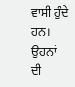ਵਾਸੀ ਹੁੰਦੇ ਹਨ। ਉਹਨਾਂ ਦੀ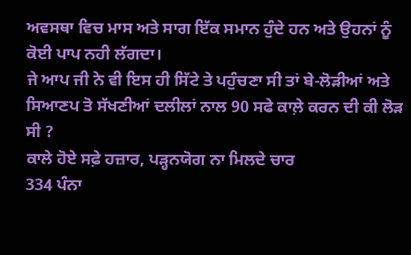ਅਵਸਥਾ ਵਿਚ ਮਾਸ ਅਤੇ ਸਾਗ ਇੱਕ ਸਮਾਨ ਹੁੰਦੇ ਹਨ ਅਤੇ ਉਹਨਾਂ ਨੂੰ ਕੋਈ ਪਾਪ ਨਹੀ ਲੱਗਦਾ।
ਜੇ ਆਪ ਜੀ ਨੇ ਵੀ ਇਸ ਹੀ ਸਿੱਟੇ ਤੇ ਪਹੁੰਚਣਾ ਸੀ ਤਾਂ ਬੇ-ਲੋੜੀਆਂ ਅਤੇ ਸਿਆਣਪ ਤੋ ਸੱਖਣੀਆਂ ਦਲੀਲਾਂ ਨਾਲ 90 ਸਫੇ ਕਾਲ਼ੇ ਕਰਨ ਦੀ ਕੀ ਲੋੜ ਸੀ ?
ਕਾਲੇ ਹੋਏ ਸਫ਼ੇ ਹਜ਼ਾਰ, ਪੜ੍ਹਨਯੋਗ ਨਾ ਮਿਲਦੇ ਚਾਰ
334 ਪੰਨਾ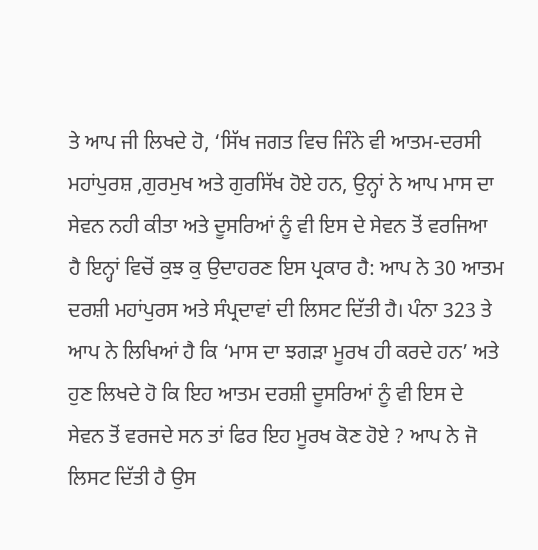ਤੇ ਆਪ ਜੀ ਲਿਖਦੇ ਹੋ, ‘ਸਿੱਖ ਜਗਤ ਵਿਚ ਜਿੰਨੇ ਵੀ ਆਤਮ-ਦਰਸੀ ਮਹਾਂਪੁਰਸ਼ ,ਗੁਰਮੁਖ ਅਤੇ ਗੁਰਸਿੱਖ ਹੋਏ ਹਨ, ਉਨ੍ਹਾਂ ਨੇ ਆਪ ਮਾਸ ਦਾ ਸੇਵਨ ਨਹੀ ਕੀਤਾ ਅਤੇ ਦੂਸਰਿਆਂ ਨੂੰ ਵੀ ਇਸ ਦੇ ਸੇਵਨ ਤੋਂ ਵਰਜਿਆ ਹੈ ਇਨ੍ਹਾਂ ਵਿਚੋਂ ਕੁਝ ਕੁ ਉਦਾਹਰਣ ਇਸ ਪ੍ਰਕਾਰ ਹੈ: ਆਪ ਨੇ 30 ਆਤਮ ਦਰਸ਼ੀ ਮਹਾਂਪੁਰਸ ਅਤੇ ਸੰਪ੍ਰਦਾਵਾਂ ਦੀ ਲਿਸਟ ਦਿੱਤੀ ਹੈ। ਪੰਨਾ 323 ਤੇ ਆਪ ਨੇ ਲਿਖਿਆਂ ਹੈ ਕਿ ‘ਮਾਸ ਦਾ ਝਗੜਾ ਮੂਰਖ ਹੀ ਕਰਦੇ ਹਨ’ ਅਤੇ ਹੁਣ ਲਿਖਦੇ ਹੋ ਕਿ ਇਹ ਆਤਮ ਦਰਸ਼ੀ ਦੂਸਰਿਆਂ ਨੂੰ ਵੀ ਇਸ ਦੇ ਸੇਵਨ ਤੋਂ ਵਰਜਦੇ ਸਨ ਤਾਂ ਫਿਰ ਇਹ ਮੂਰਖ ਕੋਣ ਹੋਏ ? ਆਪ ਨੇ ਜੋ ਲਿਸਟ ਦਿੱਤੀ ਹੈ ਉਸ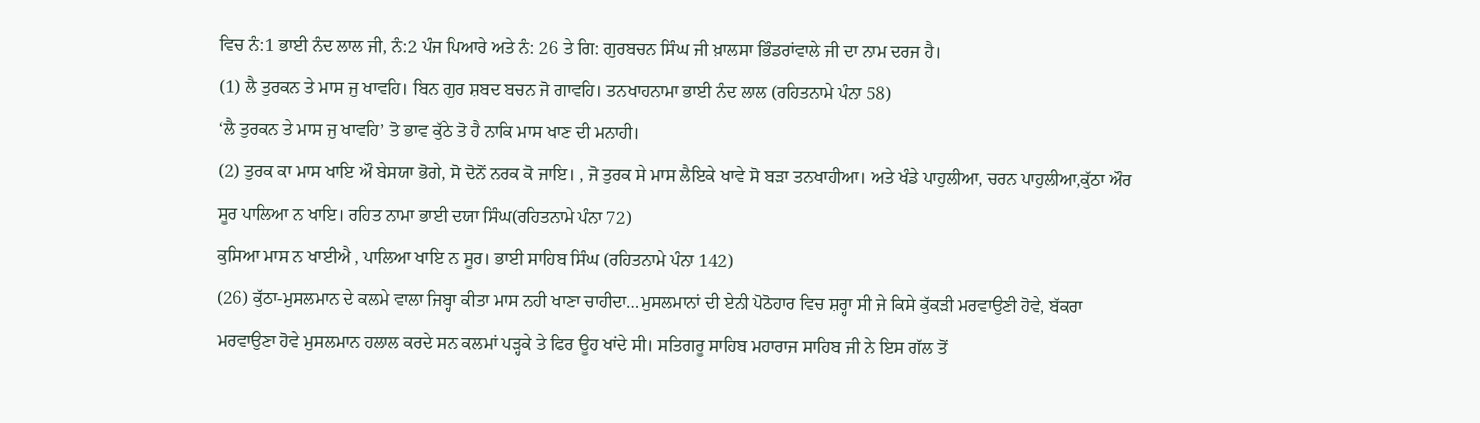ਵਿਚ ਨੰ:1 ਭਾਈ ਨੰਦ ਲਾਲ ਜੀ, ਨੰ:2 ਪੰਜ ਪਿਆਰੇ ਅਤੇ ਨੰ: 26 ਤੇ ਗਿ: ਗੁਰਬਚਨ ਸਿੰਘ ਜੀ ਖ਼ਾਲਸਾ ਭਿੰਡਰਾਂਵਾਲੇ ਜੀ ਦਾ ਨਾਮ ਦਰਜ ਹੈ।
(1) ਲੈ ਤੁਰਕਨ ਤੇ ਮਾਸ ਜੁ ਖਾਵਹਿ। ਬਿਨ ਗੁਰ ਸ਼ਬਦ ਬਚਨ ਜੋ ਗਾਵਹਿ। ਤਨਖਾਹਨਾਮਾ ਭਾਈ ਨੰਦ ਲਾਲ (ਰਹਿਤਨਾਮੇ ਪੰਨਾ 58)
‘ਲੈ ਤੁਰਕਨ ਤੇ ਮਾਸ ਜੁ ਖਾਵਹਿ’ ਤੋ ਭਾਵ ਕੁੱਠੇ ਤੋ ਹੈ ਨਾਕਿ ਮਾਸ ਖਾਣ ਦੀ ਮਨਾਹੀ।
(2) ਤੁਰਕ ਕਾ ਮਾਸ ਖਾਇ ਔ ਬੇਸਯਾ ਭੋਗੇ, ਸੋ ਦੋਨੋਂ ਨਰਕ ਕੋ ਜਾਇ। , ਜੋ ਤੁਰਕ ਸੇ ਮਾਸ ਲੈਇਕੇ ਖਾਵੇ ਸੋ ਬੜਾ ਤਨਖਾਹੀਆ। ਅਤੇ ਖੰਡੇ ਪਾਹੁਲੀਆ, ਚਰਨ ਪਾਹੁਲੀਆ,ਕੁੱਠਾ ਔਰ ਸੂਰ ਪਾਲਿਆ ਨ ਖਾਇ। ਰਹਿਤ ਨਾਮਾ ਭਾਈ ਦਯਾ ਸਿੰਘ(ਰਹਿਤਨਾਮੇ ਪੰਨਾ 72)
ਕੁਸਿਆ ਮਾਸ ਨ ਖਾਈਐ , ਪਾਲਿਆ ਖਾਇ ਨ ਸੂਰ। ਭਾਈ ਸਾਹਿਬ ਸਿੰਘ (ਰਹਿਤਨਾਮੇ ਪੰਨਾ 142)
(26) ਕੁੱਠਾ-ਮੁਸਲਮਾਨ ਦੇ ਕਲਮੇ ਵਾਲਾ ਜਿਬ੍ਹਾ ਕੀਤਾ ਮਾਸ ਨਹੀ ਖਾਣਾ ਚਾਹੀਦਾ…ਮੁਸਲਮਾਨਾਂ ਦੀ ਏਨੀ ਪੋਠੋਹਾਰ ਵਿਚ ਸ਼ਰ੍ਹਾ ਸੀ ਜੇ ਕਿਸੇ ਕੁੱਕੜੀ ਮਰਵਾਉਣੀ ਹੋਵੇ, ਬੱਕਰਾ ਮਰਵਾਉਣਾ ਹੋਵੇ ਮੁਸਲਮਾਨ ਹਲਾਲ ਕਰਦੇ ਸਨ ਕਲਮਾਂ ਪੜ੍ਹਕੇ ਤੇ ਫਿਰ ਊਹ ਖਾਂਦੇ ਸੀ। ਸਤਿਗਰੂ ਸਾਹਿਬ ਮਹਾਰਾਜ ਸਾਹਿਬ ਜੀ ਨੇ ਇਸ ਗੱਲ ਤੋਂ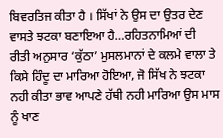ਬਿਵਰਤਿਜ ਕੀਤਾ ਹੈ । ਸਿੱਖਾਂ ਨੇ ਉਸ ਦਾ ਉਤਰ ਦੇਣ ਵਾਸਤੇ ਝਟਕਾ ਬਣਾਇਆ ਹੈ…ਰਹਿਤਨਾਮਿਆਂ ਦੀ ਰੀਤੀ ਅਨੁਸਾਰ ‘ਕੁੱਠਾ’ ਮੁਸਲਮਾਨਾਂ ਦੇ ਕਲਮੇ ਵਾਲਾ ਤੇ ਕਿਸੇ ਹਿੰਦੂ ਦਾ ਮਾਰਿਆ ਹੋਇਆ, ਜੋ ਸਿੱਖ ਨੇ ਝਟਕਾ ਨਹੀ ਕੀਤਾ ਭਾਵ ਆਪਣੇ ਹੱਥੀ ਨਹੀ ਮਾਰਿਆ ਉਸ ਮਾਸ ਨੂੰ ਖਾਣ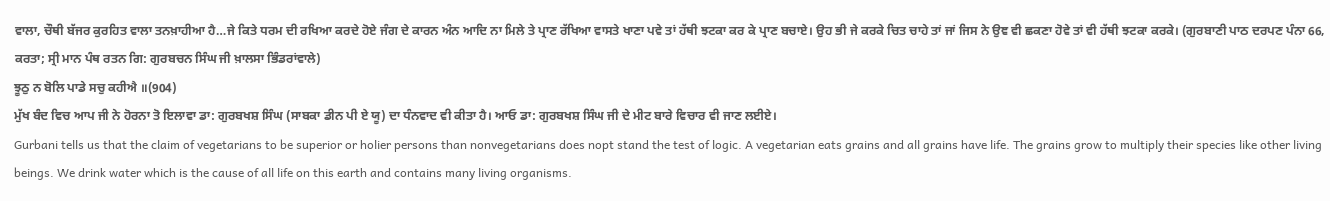ਵਾਲਾ, ਚੌਥੀ ਬੱਜਰ ਕੁਰਹਿਤ ਵਾਲਾ ਤਨਖ਼ਾਹੀਆ ਹੈ…ਜੇ ਕਿਤੇ ਧਰਮ ਦੀ ਰਖਿਆ ਕਰਦੇ ਹੋਏ ਜੰਗ ਦੇ ਕਾਰਨ ਅੰਨ ਆਦਿ ਨਾ ਮਿਲੇ ਤੇ ਪ੍ਰਾਣ ਰੱਖਿਆ ਵਾਸਤੇ ਖਾਣਾ ਪਵੇ ਤਾਂ ਹੱਥੀ ਝਟਕਾ ਕਰ ਕੇ ਪ੍ਰਾਣ ਬਚਾਏ। ਉਹ ਭੀ ਜੇ ਕਰਕੇ ਚਿਤ ਚਾਹੇ ਤਾਂ ਜਾਂ ਜਿਸ ਨੇ ਉਞ ਵੀ ਛਕਣਾ ਹੋਵੇ ਤਾਂ ਵੀ ਹੱਥੀ ਝਟਕਾ ਕਰਕੇ। (ਗੁਰਬਾਣੀ ਪਾਠ ਦਰਪਣ ਪੰਨਾ 66, ਕਰਤਾ; ਸ੍ਰੀ ਮਾਨ ਪੰਥ ਰਤਨ ਗਿ: ਗੁਰਬਚਨ ਸਿੰਘ ਜੀ ਖ਼ਾਲਸਾ ਭਿੰਡਰਾਂਵਾਲੇ)
ਝੂਠੁ ਨ ਬੋਲਿ ਪਾਡੇ ਸਚੁ ਕਹੀਐ ॥(904)
ਮੁੱਖ ਬੰਦ ਵਿਚ ਆਪ ਜੀ ਨੇ ਹੋਰਨਾ ਤੋ ਇਲਾਵਾ ਡਾ: ਗੁਰਬਖਸ਼ ਸਿੰਘ (ਸਾਬਕਾ ਡੀਨ ਪੀ ਏ ਯੂ) ਦਾ ਧੰਨਵਾਦ ਵੀ ਕੀਤਾ ਹੈ। ਆਓ ਡਾ: ਗੁਰਬਖਸ਼ ਸਿੰਘ ਜੀ ਦੇ ਮੀਟ ਬਾਰੇ ਵਿਚਾਰ ਵੀ ਜਾਣ ਲਈਏ।
Gurbani tells us that the claim of vegetarians to be superior or holier persons than nonvegetarians does nopt stand the test of logic. A vegetarian eats grains and all grains have life. The grains grow to multiply their species like other living beings. We drink water which is the cause of all life on this earth and contains many living organisms.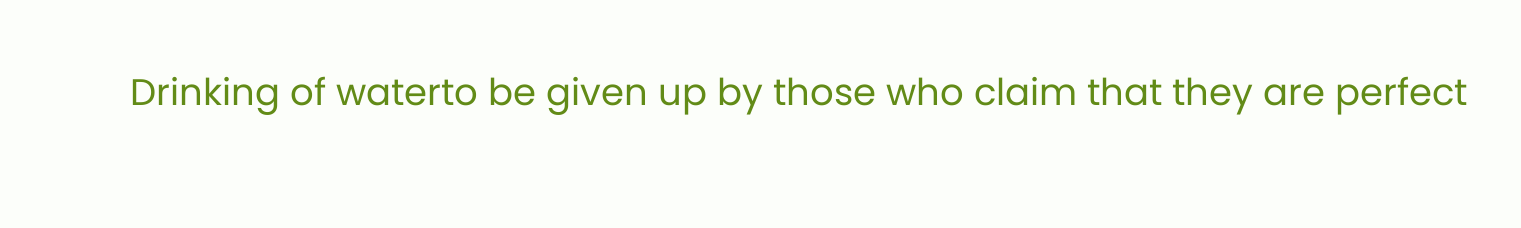Drinking of waterto be given up by those who claim that they are perfect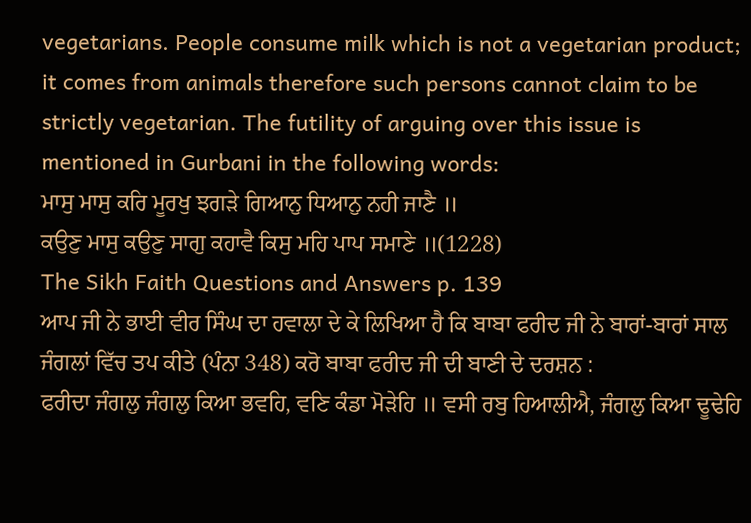vegetarians. People consume milk which is not a vegetarian product; it comes from animals therefore such persons cannot claim to be strictly vegetarian. The futility of arguing over this issue is mentioned in Gurbani in the following words:
ਮਾਸੁ ਮਾਸੁ ਕਰਿ ਮੂਰਖੁ ਝਗੜੇ ਗਿਆਨੁ ਧਿਆਨੁ ਨਹੀ ਜਾਣੈ ॥
ਕਉਣੁ ਮਾਸੁ ਕਉਣੁ ਸਾਗੁ ਕਹਾਵੈ ਕਿਸੁ ਮਹਿ ਪਾਪ ਸਮਾਣੇ ॥(1228)
The Sikh Faith Questions and Answers p. 139
ਆਪ ਜੀ ਨੇ ਭਾਈ ਵੀਰ ਸਿੰਘ ਦਾ ਹਵਾਲਾ ਦੇ ਕੇ ਲਿਖਿਆ ਹੈ ਕਿ ਬਾਬਾ ਫਰੀਦ ਜੀ ਨੇ ਬਾਰਾਂ-ਬਾਰਾਂ ਸਾਲ ਜੰਗਲਾਂ ਵਿੱਚ ਤਪ ਕੀਤੇ (ਪੰਨਾ 348) ਕਰੋ ਬਾਬਾ ਫਰੀਦ ਜੀ ਦੀ ਬਾਣੀ ਦੇ ਦਰਸ਼ਨ :
ਫਰੀਦਾ ਜੰਗਲੁ ਜੰਗਲੁ ਕਿਆ ਭਵਹਿ, ਵਣਿ ਕੰਡਾ ਮੋੜੇਹਿ ॥ ਵਸੀ ਰਬੁ ਹਿਆਲੀਐ, ਜੰਗਲੁ ਕਿਆ ਢੂਢੇਹਿ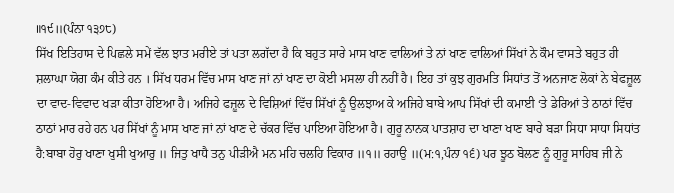॥੧੯॥(ਪੰਨਾ ੧੩੭੮)
ਸਿੱਖ ਇਤਿਹਾਸ ਦੇ ਪਿਛਲੇ ਸਮੇਂ ਵੱਲ ਝਾਤ ਮਰੀਏ ਤਾਂ ਪਤਾ ਲਗੱਦਾ ਹੈ ਕਿ ਬਹੁਤ ਸਾਰੇ ਮਾਸ ਖਾਣ ਵਾਲਿਆਂ ਤੇ ਨਾਂ ਖਾਣ ਵਾਲਿਆਂ ਸਿੱਖਾਂ ਨੇ ਕੌਮ ਵਾਸਤੇ ਬਹੁਤ ਹੀ ਸ਼ਲਾਘਾ ਯੋਗ ਕੰਮ ਕੀਤੇ ਹਨ । ਸਿੱਖ ਧਰਮ ਵਿੱਚ ਮਾਸ ਖਾਣ ਜਾਂ ਨਾਂ ਖਾਣ ਦਾ ਕੋਈ ਮਸਲਾ ਹੀ ਨਹੀਂ ਹੈ। ਇਹ ਤਾਂ ਕੁਝ ਗੁਰਮਤਿ ਸਿਧਾਂਤ ਤੋਂ ਅਨਜਾਣ ਲੋਕਾਂ ਨੇ ਬੇਫਜ਼ੂਲ ਦਾ ਵਾਦ-ਵਿਵਾਦ ਖੜਾ ਕੀਤਾ ਹੋਇਆ ਹੈ। ਅਜਿਹੇ ਫਜ਼ੂਲ ਦੇ ਵਿਸ਼ਿਆਂ ਵਿੱਚ ਸਿੱਖਾਂ ਨੂੰ ਉਲਝਾਅ ਕੇ ਅਜਿਹੇ ਬਾਬੇ ਆਪ ਸਿੱਖਾਂ ਦੀ ਕਮਾਈ ‘ਤੇ ਡੇਰਿਆਂ ਤੇ ਠਾਠਾਂ ਵਿੱਚ ਠਾਠਾਂ ਮਾਰ ਰਹੇ ਹਨ ਪਰ ਸਿੱਖਾਂ ਨੂੰ ਮਾਸ ਖਾਣ ਜਾਂ ਨਾਂ ਖਾਣ ਦੇ ਚੱਕਰ ਵਿੱਚ ਪਾਇਆ ਹੋਇਆ ਹੈ। ਗੁਰੂ ਨਾਨਕ ਪਾਤਸ਼ਾਹ ਦਾ ਖਾਣਾ ਖਾਣ ਬਾਰੇ ਬੜਾ ਸਿਧਾ ਸਾਧਾ ਸਿਧਾਂਤ ਹੈ:ਬਾਬਾ ਹੋਰੁ ਖਾਣਾ ਖੁਸੀ ਖੁਆਰੁ ॥ ਜਿਤੁ ਖਾਧੈ ਤਨੁ ਪੀੜੀਐ ਮਨ ਮਹਿ ਚਲਹਿ ਵਿਕਾਰ ॥੧॥ ਰਹਾਉ ॥(ਮ:੧,ਪੰਨਾ ੧੬) ਪਰ ਝੂਠ ਬੋਲਣ ਨੂੰ ਗੁਰੂ ਸਾਹਿਬ ਜੀ ਨੇ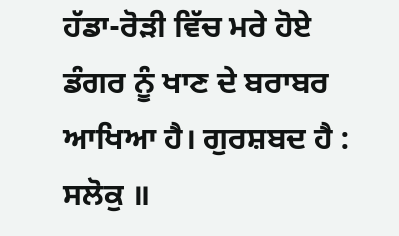ਹੱਡਾ-ਰੋੜੀ ਵਿੱਚ ਮਰੇ ਹੋਏ ਡੰਗਰ ਨੂੰ ਖਾਣ ਦੇ ਬਰਾਬਰ ਆਖਿਆ ਹੈ। ਗੁਰਸ਼ਬਦ ਹੈ :
ਸਲੋਕੁ ॥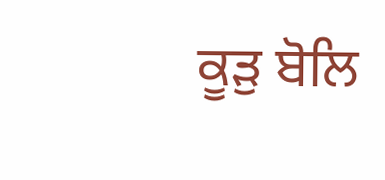ਕੂੜੁ ਬੋਲਿ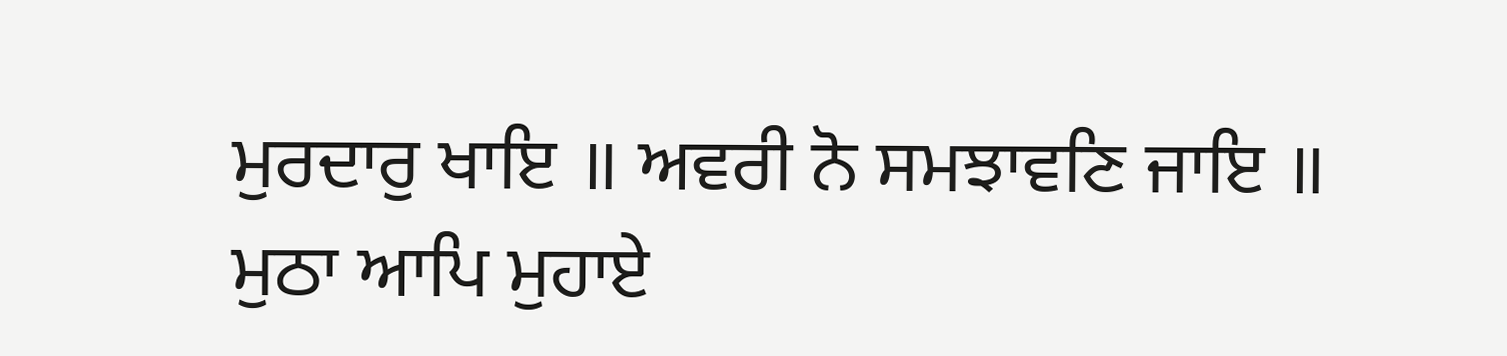ਮੁਰਦਾਰੁ ਖਾਇ ॥ ਅਵਰੀ ਨੋ ਸਮਝਾਵਣਿ ਜਾਇ ॥
ਮੁਠਾ ਆਪਿ ਮੁਹਾਏ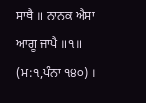ਸਾਥੈ ॥ ਨਾਨਕ ਐਸਾ ਆਗੂ ਜਾਪੈ ॥੧॥ (ਮ:੧,ਪੰਨਾ ੧੪੦) ।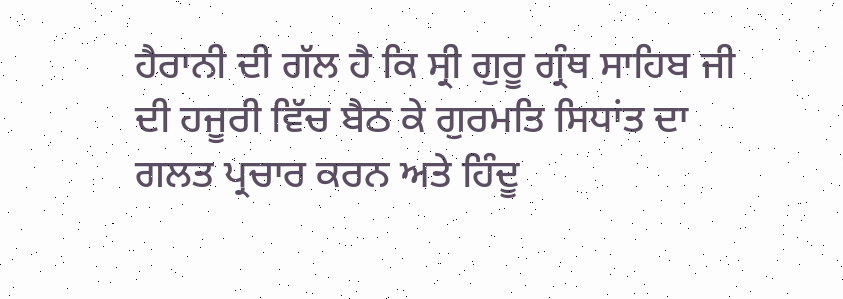ਹੈਰਾਨੀ ਦੀ ਗੱਲ ਹੈ ਕਿ ਸ੍ਰੀ ਗੁਰੂ ਗ੍ਰੰਥ ਸਾਹਿਬ ਜੀ ਦੀ ਹਜੂਰੀ ਵਿੱਚ ਬੈਠ ਕੇ ਗੁਰਮਤਿ ਸਿਧਾਂਤ ਦਾ ਗਲਤ ਪ੍ਰਚਾਰ ਕਰਨ ਅਤੇ ਹਿੰਦੂ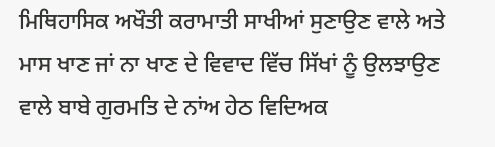ਮਿਥਿਹਾਸਿਕ ਅਖੌਤੀ ਕਰਾਮਾਤੀ ਸਾਖੀਆਂ ਸੁਣਾਉਣ ਵਾਲੇ ਅਤੇ ਮਾਸ ਖਾਣ ਜਾਂ ਨਾ ਖਾਣ ਦੇ ਵਿਵਾਦ ਵਿੱਚ ਸਿੱਖਾਂ ਨੂੰ ਉਲਝਾਉਣ ਵਾਲੇ ਬਾਬੇ ਗੁਰਮਤਿ ਦੇ ਨਾਂਅ ਹੇਠ ਵਿਦਿਅਕ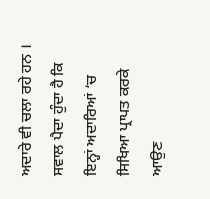ਅਦਾਰੇ ਵੀ ਚਲਾ ਰਹੇ ਹਨ । ਸਵਾਲ ਪੈਦਾ ਹੁੰਦਾ ਹੈ ਕਿ ਇਨ੍ਹਾਂ ਅਦਾਰਿਆਂ ‘ਚ ਸਿਖਿਆ ਪ੍ਰਾਪਤ ਕਰਕੇ ਆਉਣ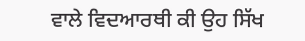ਵਾਲੇ ਵਿਦਆਰਥੀ ਕੀ ਉਹ ਸਿੱਖ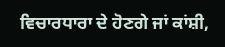ਵਿਚਾਰਧਾਰਾ ਦੇ ਹੋਣਗੇ ਜਾਂ ਕਾਂਸ਼ੀ,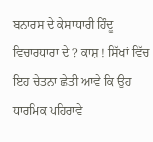ਬਨਾਰਸ ਦੇ ਕੇਸਾਧਾਰੀ ਹਿੰਦੂ ਵਿਚਾਰਧਾਰਾ ਦੇ ? ਕਾਸ਼ ! ਸਿੱਖਾਂ ਵਿੱਚ ਇਹ ਚੇਤਨਾ ਛੇਤੀ ਆਵੇ ਕਿ ਉਹ ਧਾਰਮਿਕ ਪਹਿਰਾਵੇ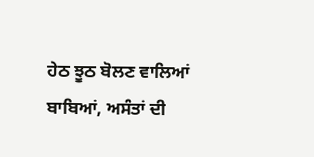ਹੇਠ ਝੂਠ ਬੋਲਣ ਵਾਲਿਆਂ ਬਾਬਿਆਂ, ਅਸੰਤਾਂ ਦੀ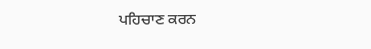ਪਹਿਚਾਣ ਕਰਨ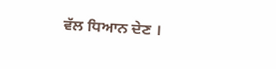ਵੱਲ ਧਿਆਨ ਦੇਣ ।